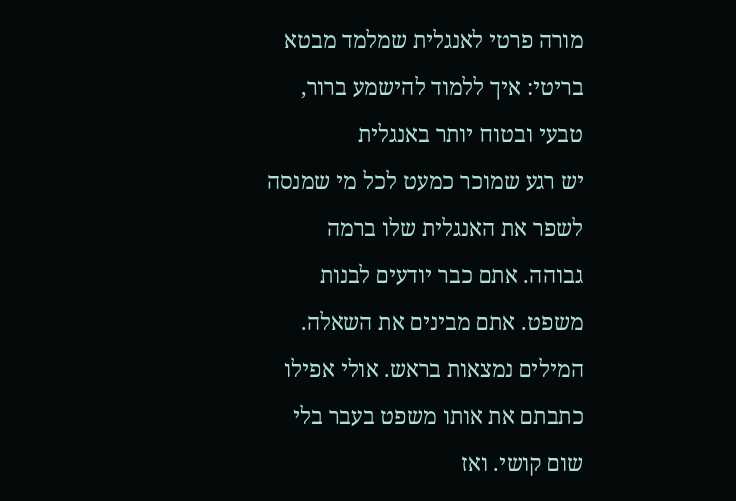מורה פרטי לאנגלית שמלמד מבטא בריטי: איך ללמוד להישמע ברור, טבעי ובטוח יותר באנגלית
יש רגע שמוכר כמעט לכל מי שמנסה לשפר את האנגלית שלו ברמה גבוהה. אתם כבר יודעים לבנות משפט. אתם מבינים את השאלה. המילים נמצאות בראש. אולי אפילו כתבתם את אותו משפט בעבר בלי שום קושי. ואז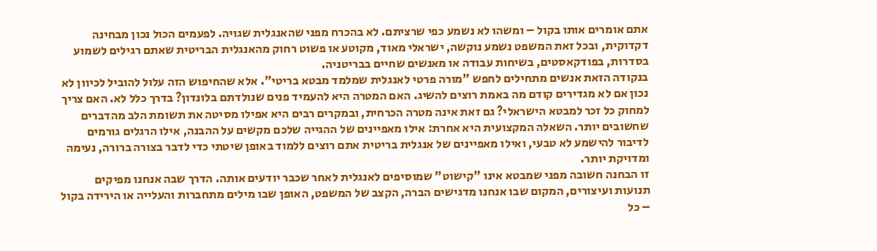אתם אומרים אותו בקול – ומשהו לא נשמע כפי שרציתם. לא בהכרח מפני שהאנגלית שגויה. לפעמים הכול נכון מבחינה דקדוקית, ובכל זאת המשפט נשמע נוקשה, ישראלי מאוד, מקוטע או פשוט רחוק מהאנגלית הבריטית שאתם רגילים לשמוע בסדרות, בפודקאסטים, בשיחות עבודה או מאנשים שחיים בבריטניה.
בנקודה הזאת אנשים מתחילים לחפש "מורה פרטי לאנגלית שמלמד מבטא בריטי". אלא שהחיפוש הזה עלול להוביל לכיוון לא נכון אם לא מגדירים קודם מה באמת רוצים להשיג. האם המטרה היא להעמיד פנים שנולדתם בלונדון? בדרך כלל לא. האם צריך למחוק כל זכר למבטא הישראלי? גם זאת אינה מטרה הכרחית, ובמקרים רבים היא אפילו מסיטה את תשומת הלב מהדברים שחשובים יותר. השאלה המקצועית היא אחרת: אילו מאפיינים של ההגייה שלכם מקשים על ההבנה, אילו הרגלים גורמים לדיבור להישמע לא טבעי, ואילו מאפיינים של אנגלית בריטית אתם רוצים ללמוד באופן שיטתי כדי לדבר בצורה ברורה, נעימה ומדויקת יותר.
זו הבחנה חשובה מפני שמבטא אינו "קישוט" שמוסיפים לאנגלית לאחר שכבר יודעים אותה. הדרך שבה אנחנו מפיקים תנועות ועיצורים, המקום שבו אנחנו מדגישים הברה, הקצב של המשפט, האופן שבו מילים מתחברות והעלייה או הירידה בקול – כל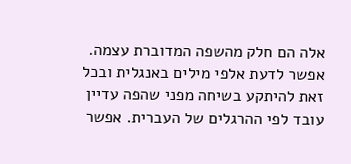אלה הם חלק מהשפה המדוברת עצמה. אפשר לדעת אלפי מילים באנגלית ובכל זאת להיתקע בשיחה מפני שהפה עדיין עובד לפי ההרגלים של העברית. אפשר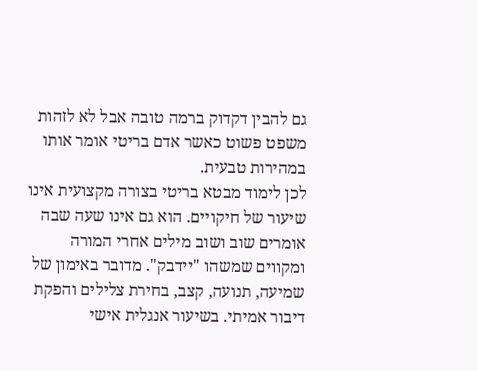גם להבין דקדוק ברמה טובה אבל לא לזהות משפט פשוט כאשר אדם בריטי אומר אותו במהירות טבעית.
לכן לימוד מבטא בריטי בצורה מקצועית אינו שיעור של חיקויים. הוא גם אינו שעה שבה אומרים שוב ושוב מילים אחרי המורה ומקווים שמשהו "יידבק". מדובר באימון של שמיעה, תנועה, קצב, בחירת צלילים והפקת דיבור אמיתי. בשיעור אנגלית אישי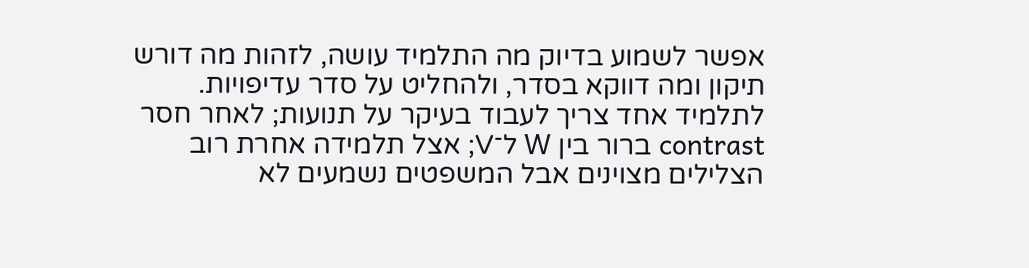אפשר לשמוע בדיוק מה התלמיד עושה, לזהות מה דורש תיקון ומה דווקא בסדר, ולהחליט על סדר עדיפויות. לתלמיד אחד צריך לעבוד בעיקר על תנועות; לאחר חסר contrast ברור בין W ל־V; אצל תלמידה אחרת רוב הצלילים מצוינים אבל המשפטים נשמעים לא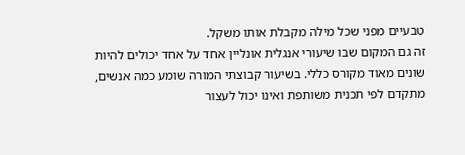טבעיים מפני שכל מילה מקבלת אותו משקל.
זה גם המקום שבו שיעורי אנגלית אונליין אחד על אחד יכולים להיות שונים מאוד מקורס כללי. בשיעור קבוצתי המורה שומע כמה אנשים, מתקדם לפי תכנית משותפת ואינו יכול לעצור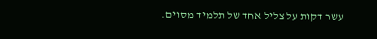עשר דקות על צליל אחד של תלמיד מסוים.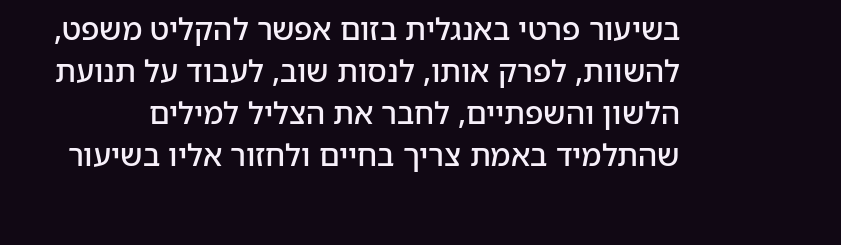בשיעור פרטי באנגלית בזום אפשר להקליט משפט, להשוות, לפרק אותו, לנסות שוב, לעבוד על תנועת הלשון והשפתיים, לחבר את הצליל למילים שהתלמיד באמת צריך בחיים ולחזור אליו בשיעור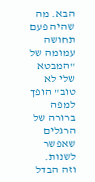הבא. מה שהיה פעם תחושה עמומה של "המבטא שלי לא טוב" הופך למפה ברורה של הרגלים שאפשר לשנות.
וזה הבדל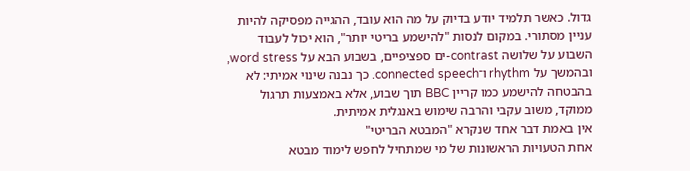גדול. כאשר תלמיד יודע בדיוק על מה הוא עובד, ההגייה מפסיקה להיות עניין מסתורי. במקום לנסות "להישמע בריטי יותר", הוא יכול לעבוד השבוע על שלושה contrast-ים ספציפיים, בשבוע הבא על word stress, ובהמשך על rhythm ו־connected speech. כך נבנה שינוי אמיתי: לא בהבטחה להישמע כמו קריין BBC תוך שבוע, אלא באמצעות תרגול ממוקד, משוב עקבי והרבה שימוש באנגלית אמיתית.
אין באמת דבר אחד שנקרא "המבטא הבריטי"
אחת הטעויות הראשונות של מי שמתחיל לחפש לימוד מבטא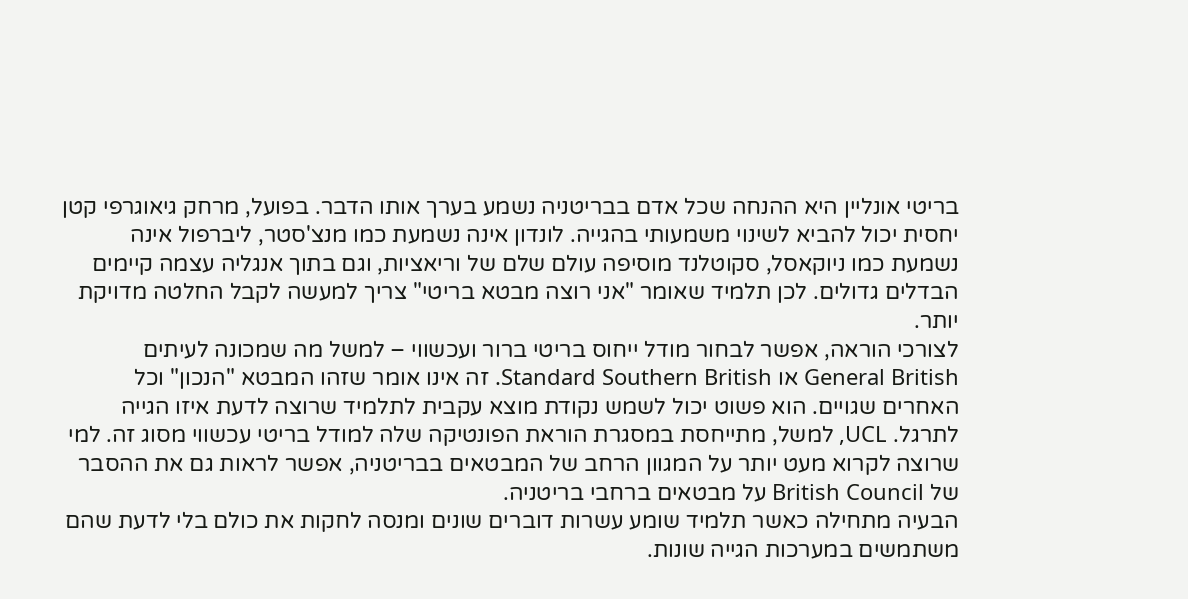בריטי אונליין היא ההנחה שכל אדם בבריטניה נשמע בערך אותו הדבר. בפועל, מרחק גיאוגרפי קטן יחסית יכול להביא לשינוי משמעותי בהגייה. לונדון אינה נשמעת כמו מנצ'סטר, ליברפול אינה נשמעת כמו ניוקאסל, סקוטלנד מוסיפה עולם שלם של וריאציות, וגם בתוך אנגליה עצמה קיימים הבדלים גדולים. לכן תלמיד שאומר "אני רוצה מבטא בריטי" צריך למעשה לקבל החלטה מדויקת יותר.
לצורכי הוראה, אפשר לבחור מודל ייחוס בריטי ברור ועכשווי – למשל מה שמכונה לעיתים General British או Standard Southern British. זה אינו אומר שזהו המבטא "הנכון" וכל האחרים שגויים. הוא פשוט יכול לשמש נקודת מוצא עקבית לתלמיד שרוצה לדעת איזו הגייה לתרגל. UCL, למשל, מתייחסת במסגרת הוראת הפונטיקה שלה למודל בריטי עכשווי מסוג זה. למי שרוצה לקרוא מעט יותר על המגוון הרחב של המבטאים בבריטניה, אפשר לראות גם את ההסבר של British Council על מבטאים ברחבי בריטניה.
הבעיה מתחילה כאשר תלמיד שומע עשרות דוברים שונים ומנסה לחקות את כולם בלי לדעת שהם משתמשים במערכות הגייה שונות.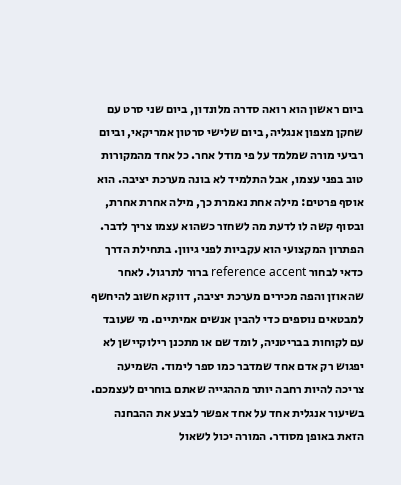ביום ראשון הוא רואה סדרה מלונדון, ביום שני סרט עם שחקן מצפון אנגליה, ביום שלישי סרטון אמריקאי, וביום רביעי מורה שמלמד על פי מודל אחר. כל אחד מהמקורות טוב בפני עצמו, אבל התלמיד לא בונה מערכת יציבה. הוא אוסף פרטים: מילה אחת נאמרת כך, מילה אחרת אחרת, ובסוף קשה לו לדעת מה לשחזר כשהוא עצמו צריך לדבר.
הפתרון המקצועי הוא עקביות לפני גיוון. בתחילת הדרך כדאי לבחור reference accent ברור לתרגול. לאחר שהאוזן והפה מכירים מערכת יציבה, דווקא חשוב להיחשף למבטאים נוספים כדי להבין אנשים אמיתיים. מי שעובד עם לקוחות בבריטניה, לומד שם או מתכנן רילוקיישן לא יפגוש רק אדם אחד שמדבר כמו ספר לימוד. השמיעה צריכה להיות רחבה יותר מההגייה שאתם בוחרים לעצמכם.
בשיעור אנגלית אחד על אחד אפשר לבצע את ההבחנה הזאת באופן מסודר. המורה יכול לשאול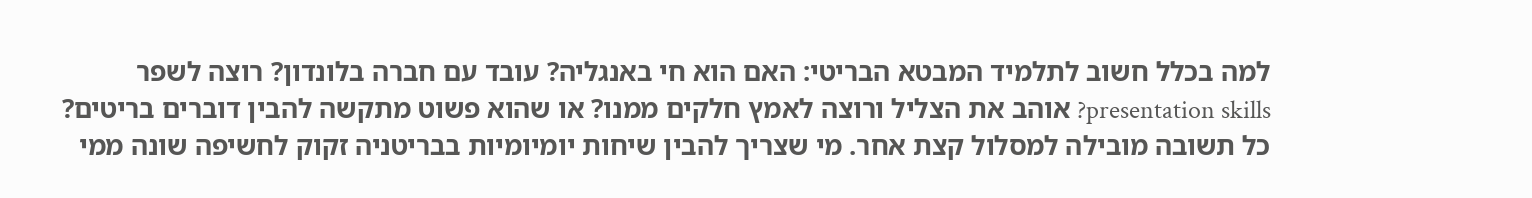למה בכלל חשוב לתלמיד המבטא הבריטי: האם הוא חי באנגליה? עובד עם חברה בלונדון? רוצה לשפר presentation skills? אוהב את הצליל ורוצה לאמץ חלקים ממנו? או שהוא פשוט מתקשה להבין דוברים בריטים? כל תשובה מובילה למסלול קצת אחר. מי שצריך להבין שיחות יומיומיות בבריטניה זקוק לחשיפה שונה ממי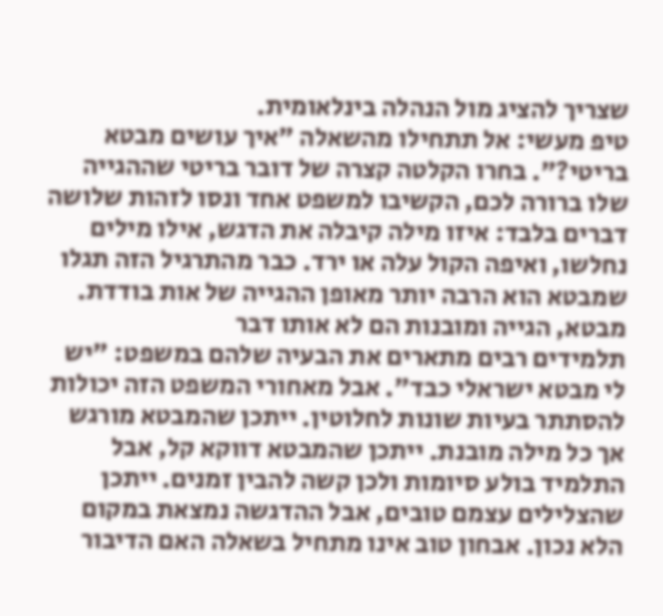שצריך להציג מול הנהלה בינלאומית.
טיפ מעשי: אל תתחילו מהשאלה "איך עושים מבטא בריטי?". בחרו הקלטה קצרה של דובר בריטי שההגייה שלו ברורה לכם, הקשיבו למשפט אחד ונסו לזהות שלושה דברים בלבד: איזו מילה קיבלה את הדגש, אילו מילים נחלשו, ואיפה הקול עלה או ירד. כבר מהתרגיל הזה תגלו שמבטא הוא הרבה יותר מאופן ההגייה של אות בודדת.
מבטא, הגייה ומובנות הם לא אותו דבר
תלמידים רבים מתארים את הבעיה שלהם במשפט: "יש לי מבטא ישראלי כבד". אבל מאחורי המשפט הזה יכולות להסתתר בעיות שונות לחלוטין. ייתכן שהמבטא מורגש אך כל מילה מובנת. ייתכן שהמבטא דווקא קל, אבל התלמיד בולע סיומות ולכן קשה להבין זמנים. ייתכן שהצלילים עצמם טובים, אבל ההדגשה נמצאת במקום הלא נכון. אבחון טוב אינו מתחיל בשאלה האם הדיבור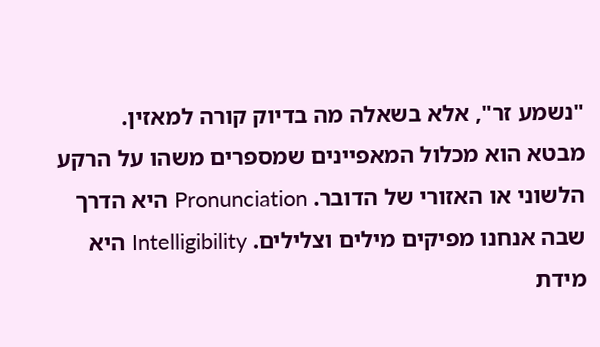"נשמע זר", אלא בשאלה מה בדיוק קורה למאזין.
מבטא הוא מכלול המאפיינים שמספרים משהו על הרקע הלשוני או האזורי של הדובר. Pronunciation היא הדרך שבה אנחנו מפיקים מילים וצלילים. Intelligibility היא מידת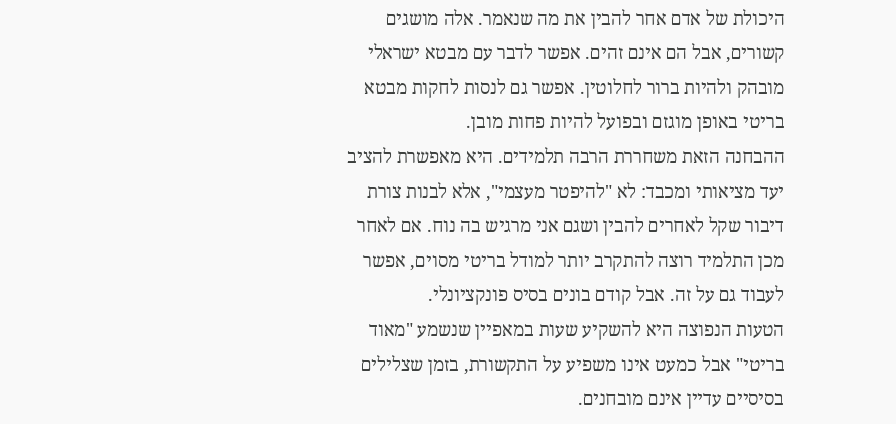היכולת של אדם אחר להבין את מה שנאמר. אלה מושגים קשורים, אבל הם אינם זהים. אפשר לדבר עם מבטא ישראלי מובהק ולהיות ברור לחלוטין. אפשר גם לנסות לחקות מבטא בריטי באופן מוגזם ובפועל להיות פחות מובן.
ההבחנה הזאת משחררת הרבה תלמידים. היא מאפשרת להציב יעד מציאותי ומכבד: לא "להיפטר מעצמי", אלא לבנות צורת דיבור שקל לאחרים להבין ושגם אני מרגיש בה נוח. אם לאחר מכן התלמיד רוצה להתקרב יותר למודל בריטי מסוים, אפשר לעבוד גם על זה. אבל קודם בונים בסיס פונקציונלי.
הטעות הנפוצה היא להשקיע שעות במאפיין שנשמע "מאוד בריטי" אבל כמעט אינו משפיע על התקשורת, בזמן שצלילים בסיסיים עדיין אינם מובחנים.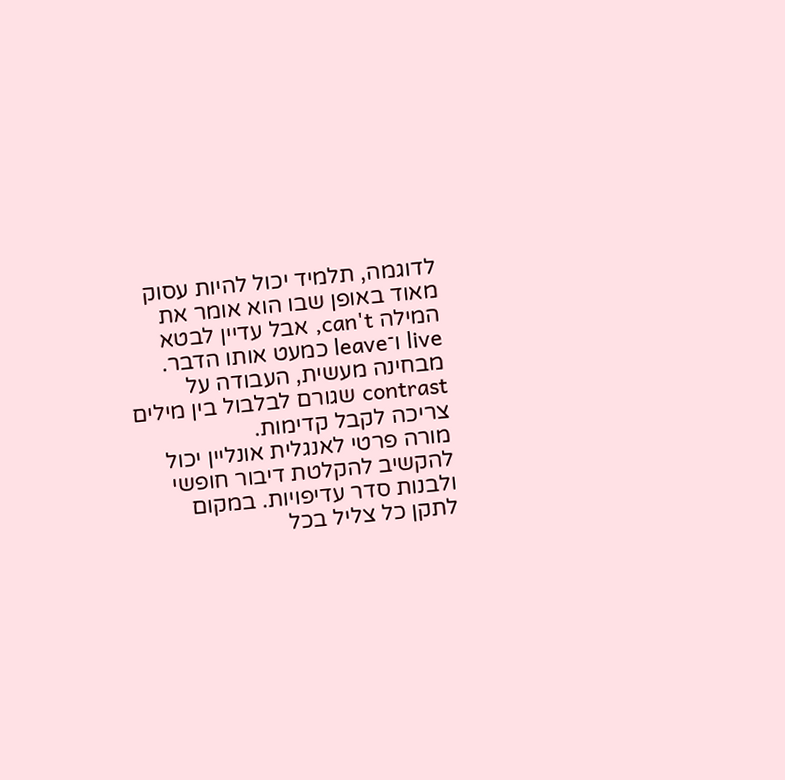לדוגמה, תלמיד יכול להיות עסוק מאוד באופן שבו הוא אומר את המילה can't, אבל עדיין לבטא live ו־leave כמעט אותו הדבר. מבחינה מעשית, העבודה על contrast שגורם לבלבול בין מילים צריכה לקבל קדימות.
מורה פרטי לאנגלית אונליין יכול להקשיב להקלטת דיבור חופשי ולבנות סדר עדיפויות. במקום לתקן כל צליל בכל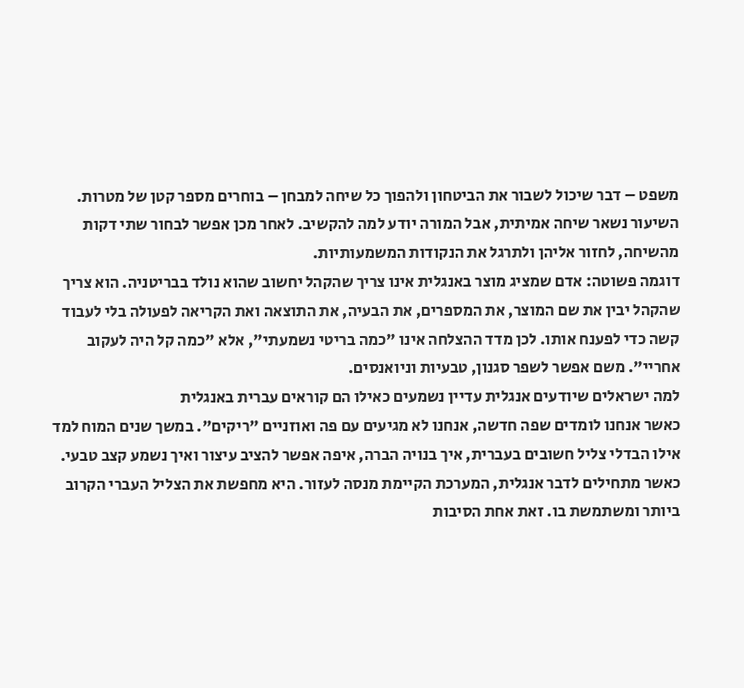משפט – דבר שיכול לשבור את הביטחון ולהפוך כל שיחה למבחן – בוחרים מספר קטן של מטרות. השיעור נשאר שיחה אמיתית, אבל המורה יודע למה להקשיב. לאחר מכן אפשר לבחור שתי דקות מהשיחה, לחזור אליהן ולתרגל את הנקודות המשמעותיות.
דוגמה פשוטה: אדם שמציג מוצר באנגלית אינו צריך שהקהל יחשוב שהוא נולד בבריטניה. הוא צריך שהקהל יבין את שם המוצר, את המספרים, את הבעיה, את התוצאה ואת הקריאה לפעולה בלי לעבוד קשה כדי לפענח אותו. לכן מדד ההצלחה אינו "כמה בריטי נשמעתי", אלא "כמה קל היה לעקוב אחריי". משם אפשר לשפר סגנון, טבעיות וניואנסים.
למה ישראלים שיודעים אנגלית עדיין נשמעים כאילו הם קוראים עברית באנגלית
כאשר אנחנו לומדים שפה חדשה, אנחנו לא מגיעים עם פה ואוזניים "ריקים". במשך שנים המוח למד אילו הבדלי צליל חשובים בעברית, איך בנויה הברה, איפה אפשר להציב עיצור ואיך נשמע קצב טבעי. כאשר מתחילים לדבר אנגלית, המערכת הקיימת מנסה לעזור. היא מחפשת את הצליל העברי הקרוב ביותר ומשתמשת בו. זאת אחת הסיבות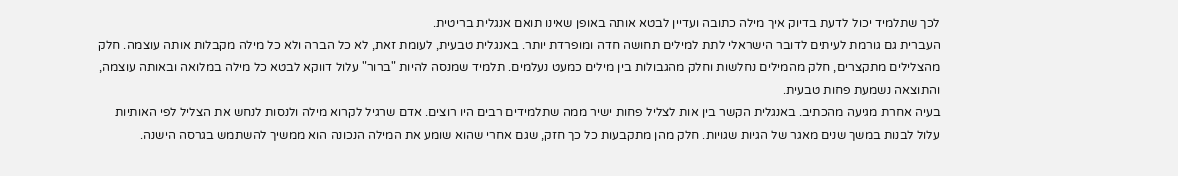לכך שתלמיד יכול לדעת בדיוק איך מילה כתובה ועדיין לבטא אותה באופן שאינו תואם אנגלית בריטית.
העברית גם גורמת לעיתים לדובר הישראלי לתת למילים תחושה חדה ומופרדת יותר. באנגלית טבעית, לעומת זאת, לא כל הברה ולא כל מילה מקבלות אותה עוצמה. חלק מהצלילים מתקצרים, חלק מהמילים נחלשות וחלק מהגבולות בין מילים כמעט נעלמים. תלמיד שמנסה להיות "ברור" עלול דווקא לבטא כל מילה במלואה ובאותה עוצמה, והתוצאה נשמעת פחות טבעית.
בעיה אחרת מגיעה מהכתיב. באנגלית הקשר בין אות לצליל פחות ישיר ממה שתלמידים רבים היו רוצים. אדם שרגיל לקרוא מילה ולנסות לנחש את הצליל לפי האותיות עלול לבנות במשך שנים מאגר של הגיות שגויות. חלק מהן מתקבעות כל כך חזק, שגם אחרי שהוא שומע את המילה הנכונה הוא ממשיך להשתמש בגרסה הישנה.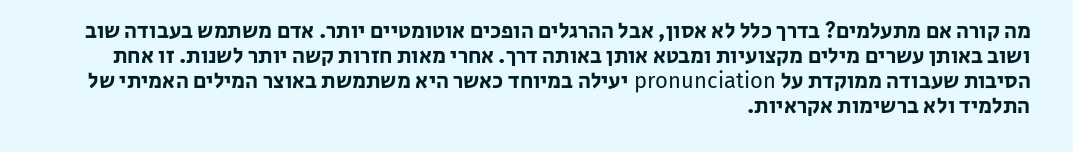מה קורה אם מתעלמים? בדרך כלל לא אסון, אבל ההרגלים הופכים אוטומטיים יותר. אדם משתמש בעבודה שוב ושוב באותן עשרים מילים מקצועיות ומבטא אותן באותה דרך. אחרי מאות חזרות קשה יותר לשנות. זו אחת הסיבות שעבודה ממוקדת על pronunciation יעילה במיוחד כאשר היא משתמשת באוצר המילים האמיתי של התלמיד ולא ברשימות אקראיות.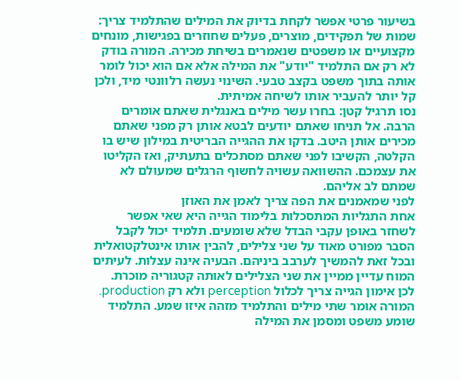בשיעור פרטי אפשר לקחת בדיוק את המילים שהתלמיד צריך: שמות של תפקידים, מוצרים, פעלים שחוזרים בפגישות, מונחים מקצועיים או משפטים שנאמרים בשיחת מכירה. המורה בודק לא רק אם התלמיד "יודע" את המילה אלא אם הוא יכול לומר אותה בתוך משפט בקצב טבעי. השינוי נעשה רלוונטי מיד, ולכן קל יותר להעביר אותו לשיחה אמיתית.
נסו תרגיל קטן: בחרו עשר מילים באנגלית שאתם אומרים הרבה. אל תניחו שאתם יודעים לבטא אותן רק מפני שאתם מכירים אותן היטב. בדקו את ההגייה הבריטית במילון שיש בו הקלטה, הקשיבו לפני שאתם מסתכלים בתעתיק, ואז הקליטו את עצמכם. ההשוואה עשויה לחשוף הרגלים שמעולם לא שמתם לב אליהם.
לפני שמאמנים את הפה צריך לאמן את האוזן
אחת התגליות המתסכלות בלימוד הגייה היא שאי אפשר לשחזר באופן עקבי הבדל שלא שומעים. תלמיד יכול לקבל הסבר מפורט מאוד על שני צלילים, להבין אותו אינטלקטואלית ובכל זאת להמשיך לערבב ביניהם. הבעיה אינה עצלות. לעיתים המוח עדיין ממיין את שני הצלילים לאותה קטגוריה מוכרת.
לכן אימון הגייה צריך לכלול perception ולא רק production. המורה אומר שתי מילים והתלמיד מזהה איזו שמע. התלמיד שומע משפט ומסמן את המילה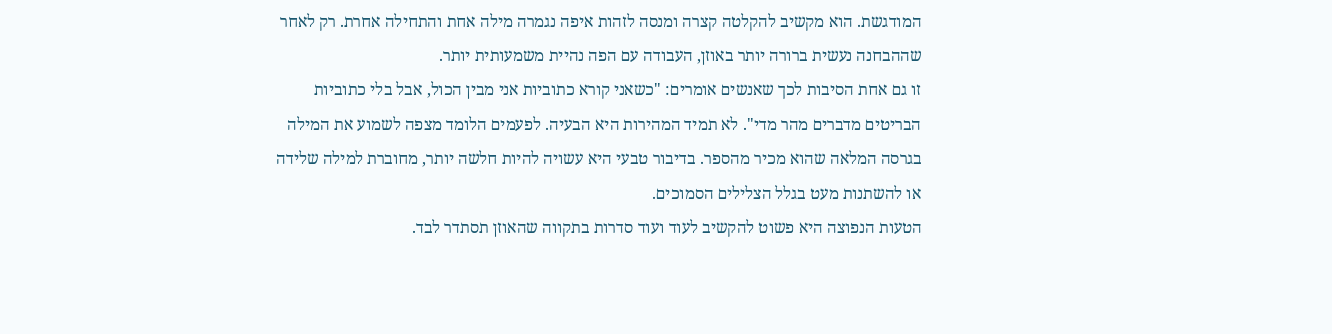המודגשת. הוא מקשיב להקלטה קצרה ומנסה לזהות איפה נגמרה מילה אחת והתחילה אחרת. רק לאחר שההבחנה נעשית ברורה יותר באוזן, העבודה עם הפה נהיית משמעותית יותר.
זו גם אחת הסיבות לכך שאנשים אומרים: "כשאני קורא כתוביות אני מבין הכול, אבל בלי כתוביות הבריטים מדברים מהר מדי". לא תמיד המהירות היא הבעיה. לפעמים הלומד מצפה לשמוע את המילה בגרסה המלאה שהוא מכיר מהספר. בדיבור טבעי היא עשויה להיות חלשה יותר, מחוברת למילה שלידה או להשתנות מעט בגלל הצלילים הסמוכים.
הטעות הנפוצה היא פשוט להקשיב לעוד ועוד סדרות בתקווה שהאוזן תסתדר לבד.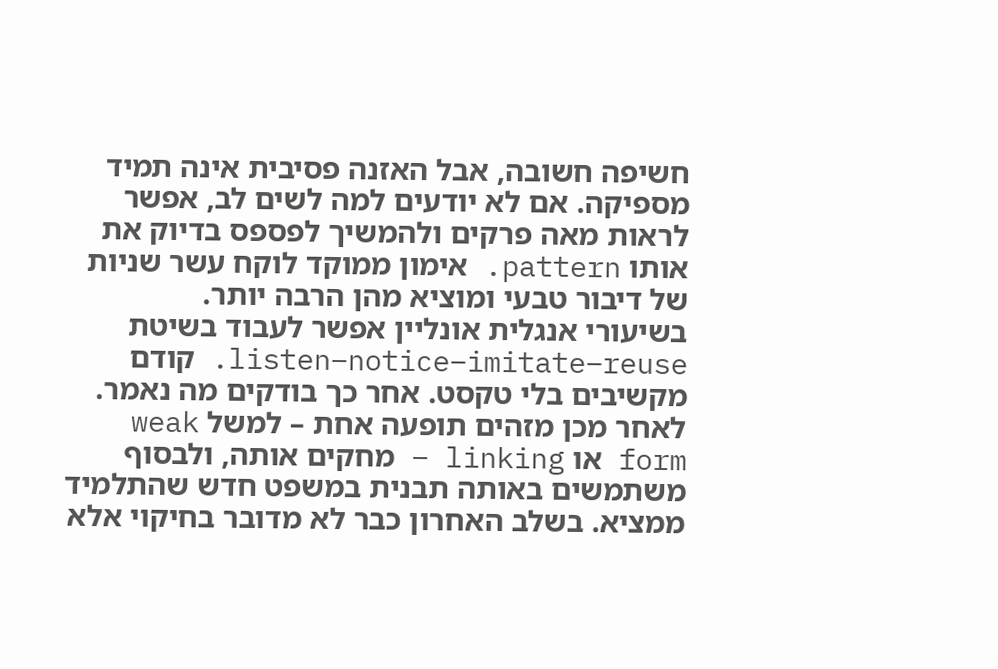חשיפה חשובה, אבל האזנה פסיבית אינה תמיד מספיקה. אם לא יודעים למה לשים לב, אפשר לראות מאה פרקים ולהמשיך לפספס בדיוק את אותו pattern. אימון ממוקד לוקח עשר שניות של דיבור טבעי ומוציא מהן הרבה יותר.
בשיעורי אנגלית אונליין אפשר לעבוד בשיטת listen–notice–imitate–reuse. קודם מקשיבים בלי טקסט. אחר כך בודקים מה נאמר. לאחר מכן מזהים תופעה אחת – למשל weak form או linking – מחקים אותה, ולבסוף משתמשים באותה תבנית במשפט חדש שהתלמיד ממציא. בשלב האחרון כבר לא מדובר בחיקוי אלא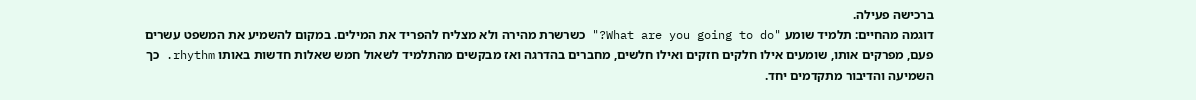ברכישה פעילה.
דוגמה מהחיים: תלמיד שומע "What are you going to do?" כשרשרת מהירה ולא מצליח להפריד את המילים. במקום להשמיע את המשפט עשרים פעם, מפרקים אותו, שומעים אילו חלקים חזקים ואילו חלשים, מחברים בהדרגה ואז מבקשים מהתלמיד לשאול חמש שאלות חדשות באותו rhythm. כך השמיעה והדיבור מתקדמים יחד.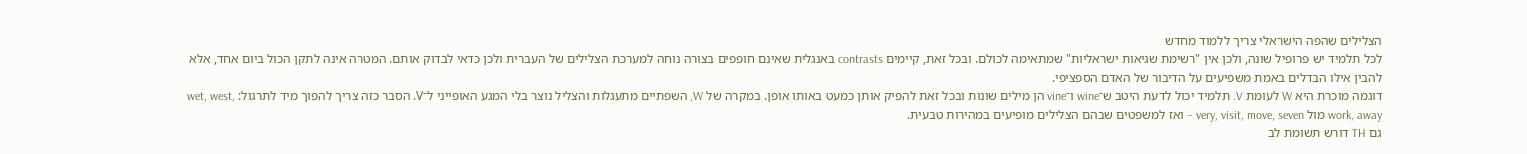הצלילים שהפה הישראלי צריך ללמוד מחדש
לכל תלמיד יש פרופיל שונה, ולכן אין "רשימת שגיאות ישראליות" שמתאימה לכולם. ובכל זאת, קיימים contrasts באנגלית שאינם חופפים בצורה נוחה למערכת הצלילים של העברית ולכן כדאי לבדוק אותם. המטרה אינה לתקן הכול ביום אחד, אלא להבין אילו הבדלים באמת משפיעים על הדיבור של האדם הספציפי.
דוגמה מוכרת היא W לעומת V. תלמיד יכול לדעת היטב ש־wine ו־vine הן מילים שונות ובכל זאת להפיק אותן כמעט באותו אופן. במקרה של W, השפתיים מתעגלות והצליל נוצר בלי המגע האופייני ל־V. הסבר כזה צריך להפוך מיד לתרגול: wet, west, work, away מול very, visit, move, seven – ואז למשפטים שבהם הצלילים מופיעים במהירות טבעית.
גם TH דורש תשומת לב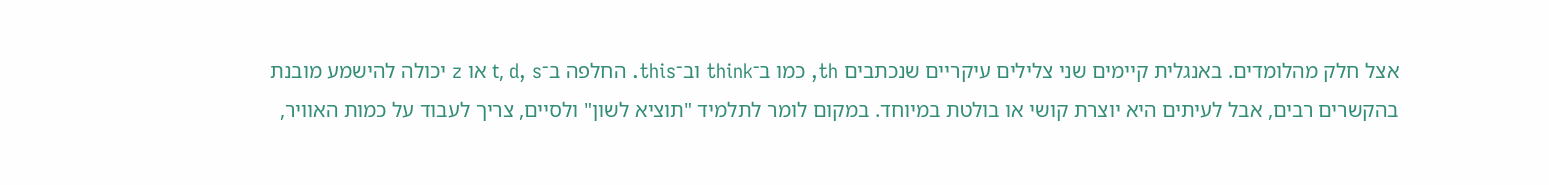אצל חלק מהלומדים. באנגלית קיימים שני צלילים עיקריים שנכתבים th, כמו ב־think וב־this. החלפה ב־t, d, s או z יכולה להישמע מובנת בהקשרים רבים, אבל לעיתים היא יוצרת קושי או בולטת במיוחד. במקום לומר לתלמיד "תוציא לשון" ולסיים, צריך לעבוד על כמות האוויר,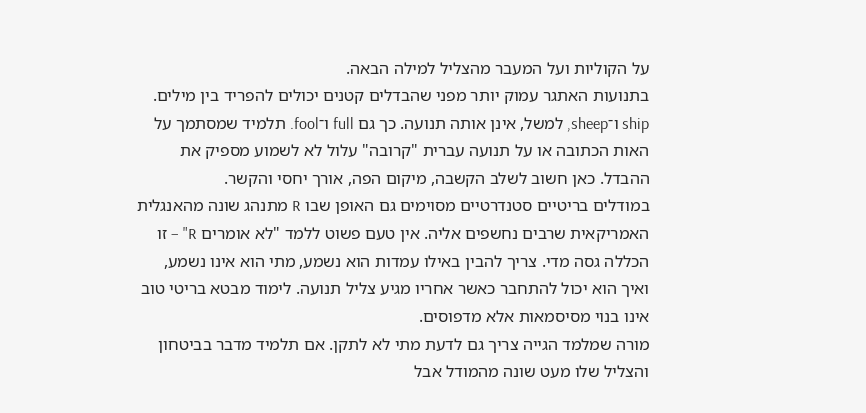על הקוליות ועל המעבר מהצליל למילה הבאה.
בתנועות האתגר עמוק יותר מפני שהבדלים קטנים יכולים להפריד בין מילים. ship ו־sheep, למשל, אינן אותה תנועה. כך גם full ו־fool. תלמיד שמסתמך על האות הכתובה או על תנועה עברית "קרובה" עלול לא לשמוע מספיק את ההבדל. כאן חשוב לשלב הקשבה, מיקום הפה, אורך יחסי והקשר.
במודלים בריטיים סטנדרטיים מסוימים גם האופן שבו R מתנהג שונה מהאנגלית האמריקאית שרבים נחשפים אליה. אין טעם פשוט ללמד "לא אומרים R" – זו הכללה גסה מדי. צריך להבין באילו עמדות הוא נשמע, מתי הוא אינו נשמע, ואיך הוא יכול להתחבר כאשר אחריו מגיע צליל תנועה. לימוד מבטא בריטי טוב אינו בנוי מסיסמאות אלא מדפוסים.
מורה שמלמד הגייה צריך גם לדעת מתי לא לתקן. אם תלמיד מדבר בביטחון והצליל שלו מעט שונה מהמודל אבל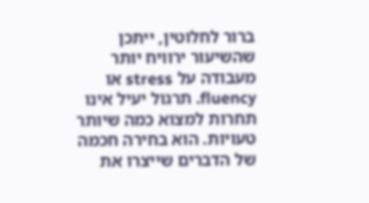ברור לחלוטין, ייתכן שהשיעור ירוויח יותר מעבודה על stress או fluency. תרגול יעיל אינו תחרות למצוא כמה שיותר טעויות. הוא בחירה חכמה של הדברים שייצרו את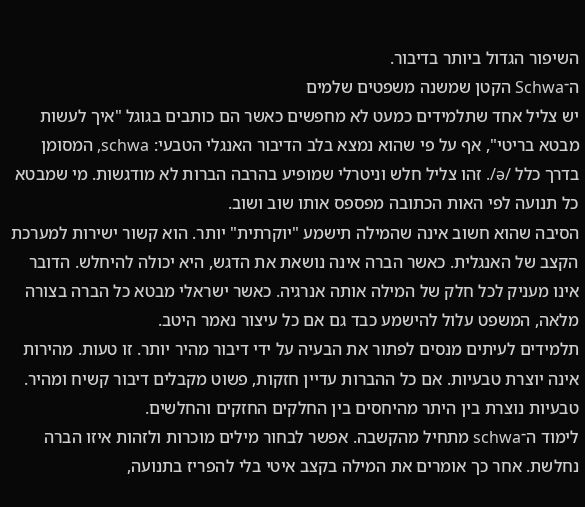השיפור הגדול ביותר בדיבור.
ה־Schwa הקטן שמשנה משפטים שלמים
יש צליל אחד שתלמידים כמעט לא מחפשים כאשר הם כותבים בגוגל "איך לעשות מבטא בריטי", אף על פי שהוא נמצא בלב הדיבור האנגלי הטבעי: schwa, המסומן בדרך כלל /ə/. זהו צליל חלש וניטרלי שמופיע בהרבה הברות לא מודגשות. מי שמבטא כל תנועה לפי האות הכתובה מפספס אותו שוב ושוב.
הסיבה שהוא חשוב אינה שהמילה תישמע "יוקרתית" יותר. הוא קשור ישירות למערכת הקצב של האנגלית. כאשר הברה אינה נושאת את הדגש, היא יכולה להיחלש. הדובר אינו מעניק לכל חלק של המילה אותה אנרגיה. כאשר ישראלי מבטא כל הברה בצורה מלאה, המשפט עלול להישמע כבד גם אם כל עיצור נאמר היטב.
תלמידים לעיתים מנסים לפתור את הבעיה על ידי דיבור מהיר יותר. זו טעות. מהירות אינה יוצרת טבעיות. אם כל ההברות עדיין חזקות, פשוט מקבלים דיבור קשיח ומהיר. טבעיות נוצרת בין היתר מהיחסים בין החלקים החזקים והחלשים.
לימוד ה־schwa מתחיל מהקשבה. אפשר לבחור מילים מוכרות ולזהות איזו הברה נחלשת. אחר כך אומרים את המילה בקצב איטי בלי להפריז בתנועה,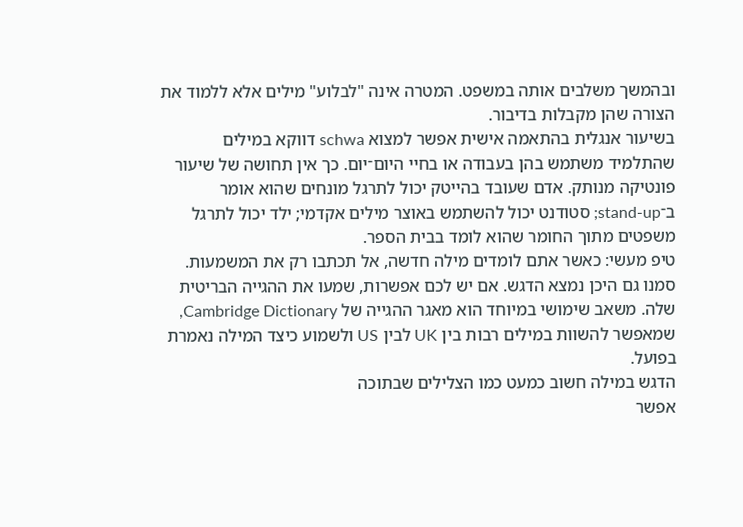ובהמשך משלבים אותה במשפט. המטרה אינה "לבלוע" מילים אלא ללמוד את הצורה שהן מקבלות בדיבור.
בשיעור אנגלית בהתאמה אישית אפשר למצוא schwa דווקא במילים שהתלמיד משתמש בהן בעבודה או בחיי היום־יום. כך אין תחושה של שיעור פונטיקה מנותק. אדם שעובד בהייטק יכול לתרגל מונחים שהוא אומר ב־stand-up; סטודנט יכול להשתמש באוצר מילים אקדמי; ילד יכול לתרגל משפטים מתוך החומר שהוא לומד בבית הספר.
טיפ מעשי: כאשר אתם לומדים מילה חדשה, אל תכתבו רק את המשמעות. סמנו גם היכן נמצא הדגש. אם יש לכם אפשרות, שמעו את ההגייה הבריטית שלה. משאב שימושי במיוחד הוא מאגר ההגייה של Cambridge Dictionary, שמאפשר להשוות במילים רבות בין UK לבין US ולשמוע כיצד המילה נאמרת בפועל.
הדגש במילה חשוב כמעט כמו הצלילים שבתוכה
אפשר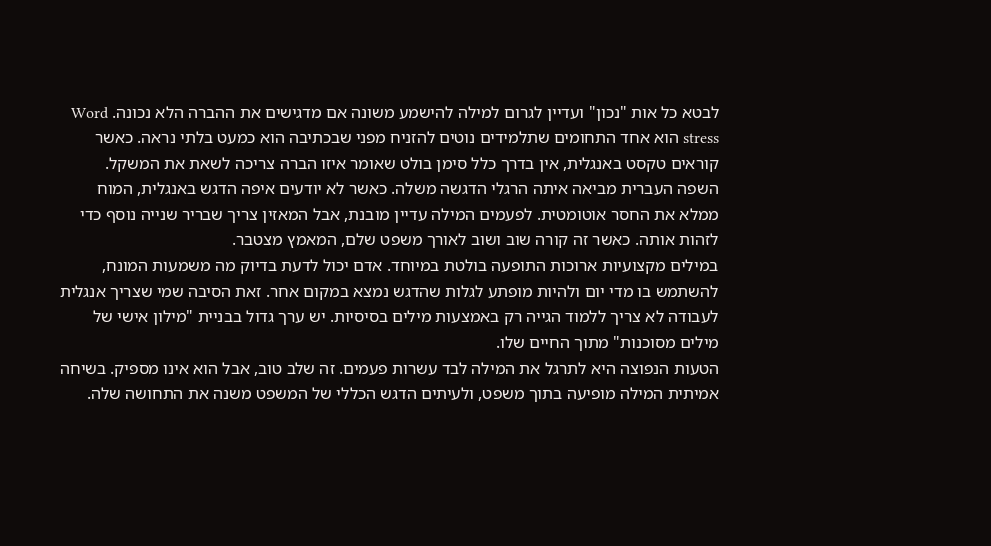לבטא כל אות "נכון" ועדיין לגרום למילה להישמע משונה אם מדגישים את ההברה הלא נכונה. Word stress הוא אחד התחומים שתלמידים נוטים להזניח מפני שבכתיבה הוא כמעט בלתי נראה. כאשר קוראים טקסט באנגלית, אין בדרך כלל סימן בולט שאומר איזו הברה צריכה לשאת את המשקל.
השפה העברית מביאה איתה הרגלי הדגשה משלה. כאשר לא יודעים איפה הדגש באנגלית, המוח ממלא את החסר אוטומטית. לפעמים המילה עדיין מובנת, אבל המאזין צריך שבריר שנייה נוסף כדי לזהות אותה. כאשר זה קורה שוב ושוב לאורך משפט שלם, המאמץ מצטבר.
במילים מקצועיות ארוכות התופעה בולטת במיוחד. אדם יכול לדעת בדיוק מה משמעות המונח, להשתמש בו מדי יום ולהיות מופתע לגלות שהדגש נמצא במקום אחר. זאת הסיבה שמי שצריך אנגלית לעבודה לא צריך ללמוד הגייה רק באמצעות מילים בסיסיות. יש ערך גדול בבניית "מילון אישי של מילים מסוכנות" מתוך החיים שלו.
הטעות הנפוצה היא לתרגל את המילה לבד עשרות פעמים. זה שלב טוב, אבל הוא אינו מספיק. בשיחה אמיתית המילה מופיעה בתוך משפט, ולעיתים הדגש הכללי של המשפט משנה את התחושה שלה.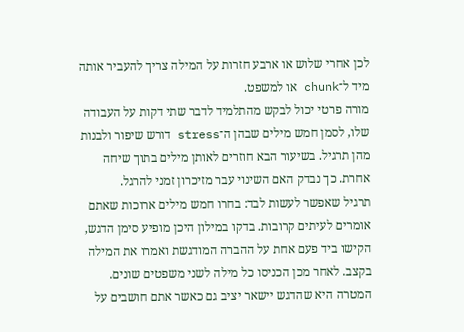לכן אחרי שלוש או ארבע חזרות על המילה צריך להעביר אותה מיד ל־chunk או למשפט.
מורה פרטי יכול לבקש מהתלמיד לדבר שתי דקות על העבודה שלו, לסמן חמש מילים שבהן ה־stress דורש שיפור ולבנות מהן תרגיל. בשיעור הבא חוזרים לאותן מילים בתוך שיחה אחרת. כך נבדק האם השינוי עבר מזיכרון זמני להרגל.
תרגיל שאפשר לעשות לבד: בחרו חמש מילים ארוכות שאתם אומרים לעיתים קרובות. בדקו במילון היכן מופיע סימן הדגש, הקישו ביד פעם אחת על ההברה המודגשת ואמרו את המילה בקצב. לאחר מכן הכניסו כל מילה לשני משפטים שונים. המטרה היא שהדגש יישאר יציב גם כאשר אתם חושבים על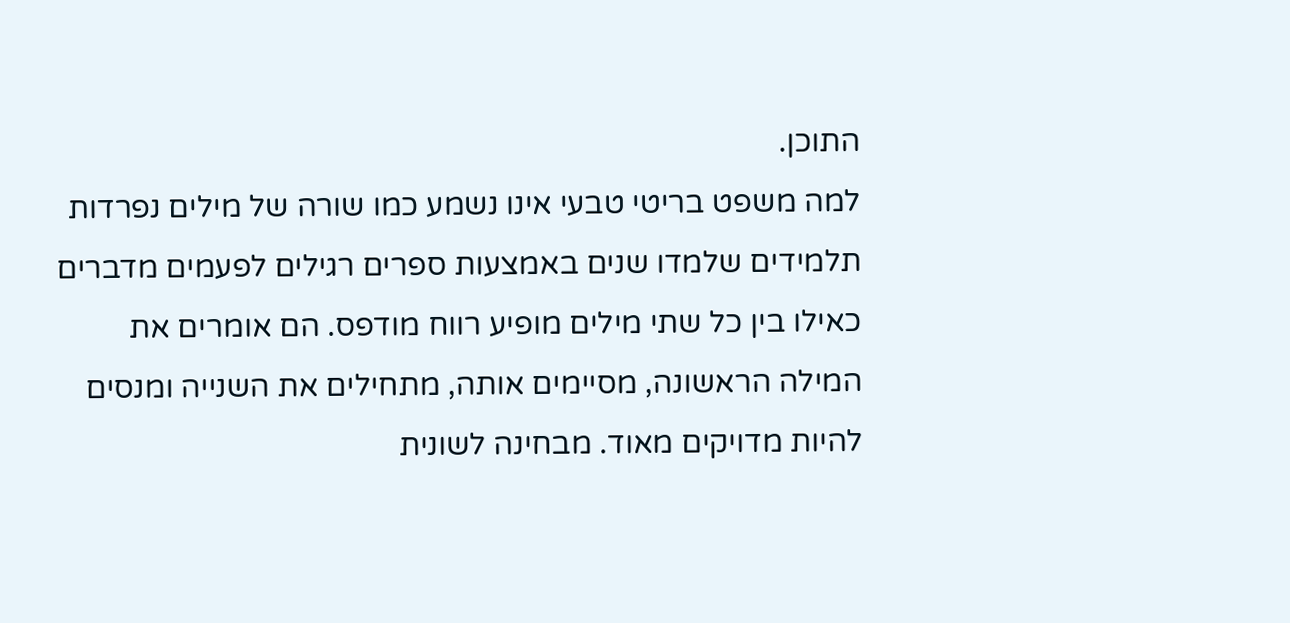התוכן.
למה משפט בריטי טבעי אינו נשמע כמו שורה של מילים נפרדות
תלמידים שלמדו שנים באמצעות ספרים רגילים לפעמים מדברים כאילו בין כל שתי מילים מופיע רווח מודפס. הם אומרים את המילה הראשונה, מסיימים אותה, מתחילים את השנייה ומנסים להיות מדויקים מאוד. מבחינה לשונית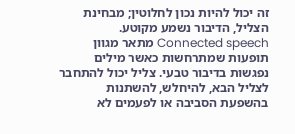זה יכול להיות נכון לחלוטין; מבחינת הצליל, הדיבור נשמע מקוטע.
Connected speech מתאר מגוון תופעות שמתרחשות כאשר מילים נפגשות בדיבור טבעי. צליל יכול להתחבר לצליל הבא, להיחלש, להשתנות בהשפעת הסביבה או לפעמים לא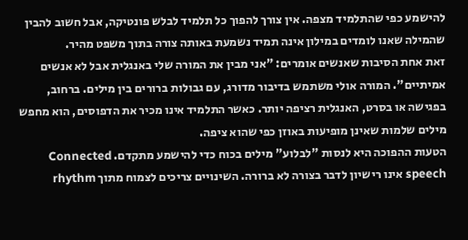להישמע כפי שהתלמיד מצפה. אין צורך להפוך כל תלמיד לבלש פונטיקה, אבל חשוב להבין שהמילה שאנו לומדים במילון אינה תמיד נשמעת באותה צורה בתוך משפט מהיר.
זאת אחת הסיבות שאנשים אומרים: "אני מבין את המורה שלי באנגלית אבל לא אנשים אמיתיים". המורה אולי משתמש בדיבור מדורג, עם גבולות ברורים בין מילים. ברחוב, בפגישה או בסרט, האנגלית רציפה יותר. כאשר התלמיד אינו מכיר את הדפוסים, הוא מחפש מילים שלמות שאינן מופיעות באוזן כפי שהוא ציפה.
הטעות ההפוכה היא לנסות "לבלוע" מילים בכוח כדי להישמע מתקדם. Connected speech אינו רישיון לדבר בצורה לא ברורה. השינויים צריכים לצמוח מתוך rhythm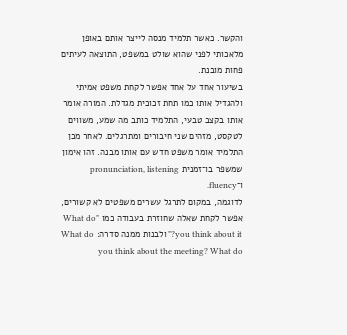והקשר. כאשר תלמיד מנסה לייצר אותם באופן מלאכותי לפני שהוא שולט במשפט, התוצאה לעיתים פחות מובנת.
בשיעור אחד על אחד אפשר לקחת משפט אמיתי ולהגדיל אותו כמו תחת זכוכית מגדלת. המורה אומר אותו בקצב טבעי, התלמיד כותב מה שמע, משווים לטקסט, מזהים שני חיבורים ומתרגלים. לאחר מכן התלמיד אומר משפט חדש עם אותו מבנה. זהו אימון שמשפר בו־זמנית pronunciation, listening ו־fluency.
לדוגמה, במקום לתרגל עשרים משפטים לא קשורים, אפשר לקחת שאלה שחוזרת בעבודה כמו "What do you think about it?" ולבנות ממנה סדרה: What do you think about the meeting? What do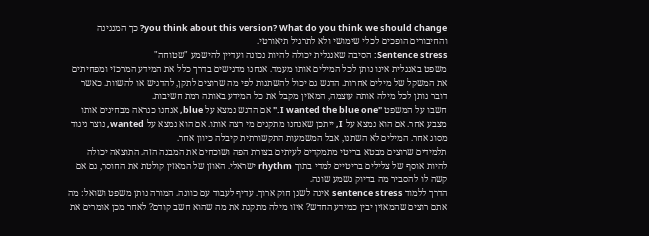you think about this version? What do you think we should change? כך המנגינה והחיבורים הופכים לכלי שימושי ולא לתרגיל תיאורטי.
Sentence stress: הסיבה שאנגלית יכולה להיות נכונה ועדיין להישמע "שטוחה"
משפט באנגלית אינו נותן לכל המילים אותו מעמד. אנחנו מדגישים בדרך כלל את המידע המרכזי ומפחיתים את המשקל של מילים אחרות. הדגש גם יכול להשתנות לפי מה שרוצים לתקן, להדגיש או להשוות. כאשר דובר נותן לכל מילה אותה עוצמה, המאזין מקבל את כל המידע באותה רמת חשיבות.
חשבו על המשפט "I wanted the blue one." אם הדגש נמצא על blue, אנחנו כנראה מבחינים אותו מצבע אחר. אם הוא נמצא על I, ייתכן שאנחנו מתקנים מי רצה אותו. אם הוא נמצא על wanted, נוצר ניגוד מסוג אחר. המילים לא השתנו, אבל המשמעות התקשורתית קיבלה כיוון אחר.
תלמידים שרוצים מבטא בריטי מתמקדים לעיתים בצורת הפה ושוכחים את המבנה הזה. התוצאה יכולה להיות אוסף של צלילים בריטיים למדי בתוך rhythm ישראלי. האוזן של המאזין קולטת את החוסר, גם אם קשה לו להסביר מה בדיוק נשמע שונה.
הדרך ללמוד sentence stress אינה לשנן חוק ארוך. עדיף לעבוד עם כוונה. המורה נותן משפט ושואל: מה אתם רוצים שהמאזין יבין כמידע החדש? איזו מילה מתקנת את מה שהוא חשב קודם? לאחר מכן אומרים את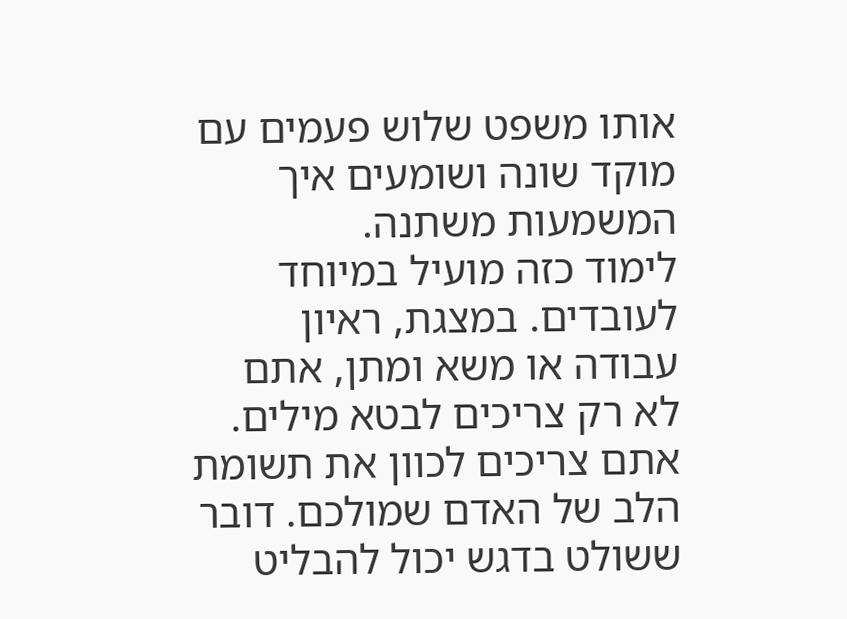אותו משפט שלוש פעמים עם מוקד שונה ושומעים איך המשמעות משתנה.
לימוד כזה מועיל במיוחד לעובדים. במצגת, ראיון עבודה או משא ומתן, אתם לא רק צריכים לבטא מילים. אתם צריכים לכוון את תשומת הלב של האדם שמולכם. דובר ששולט בדגש יכול להבליט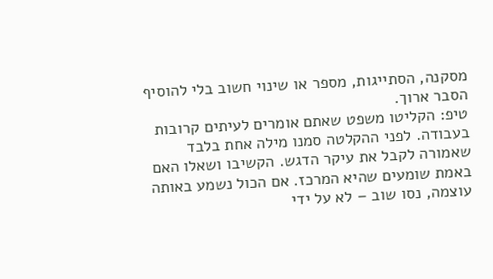מסקנה, הסתייגות, מספר או שינוי חשוב בלי להוסיף הסבר ארוך.
טיפ: הקליטו משפט שאתם אומרים לעיתים קרובות בעבודה. לפני ההקלטה סמנו מילה אחת בלבד שאמורה לקבל את עיקר הדגש. הקשיבו ושאלו האם באמת שומעים שהיא המרכז. אם הכול נשמע באותה עוצמה, נסו שוב – לא על ידי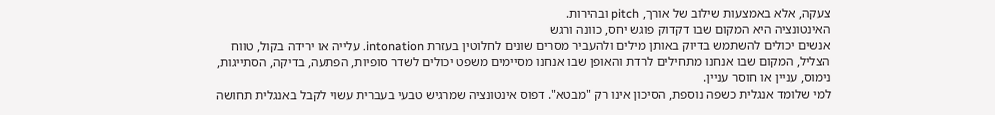צעקה, אלא באמצעות שילוב של אורך, pitch ובהירות.
האינטונציה היא המקום שבו דקדוק פוגש יחס, כוונה ורגש
אנשים יכולים להשתמש בדיוק באותן מילים ולהעביר מסרים שונים לחלוטין בעזרת intonation. עלייה או ירידה בקול, טווח הצליל, המקום שבו אנחנו מתחילים לרדת והאופן שבו אנחנו מסיימים משפט יכולים לשדר סופיות, הפתעה, בדיקה, הסתייגות, נימוס, עניין או חוסר עניין.
למי שלומד אנגלית כשפה נוספת, הסיכון אינו רק "מבטא". דפוס אינטונציה שמרגיש טבעי בעברית עשוי לקבל באנגלית תחושה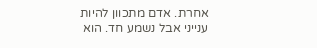אחרת. אדם מתכוון להיות ענייני אבל נשמע חד. הוא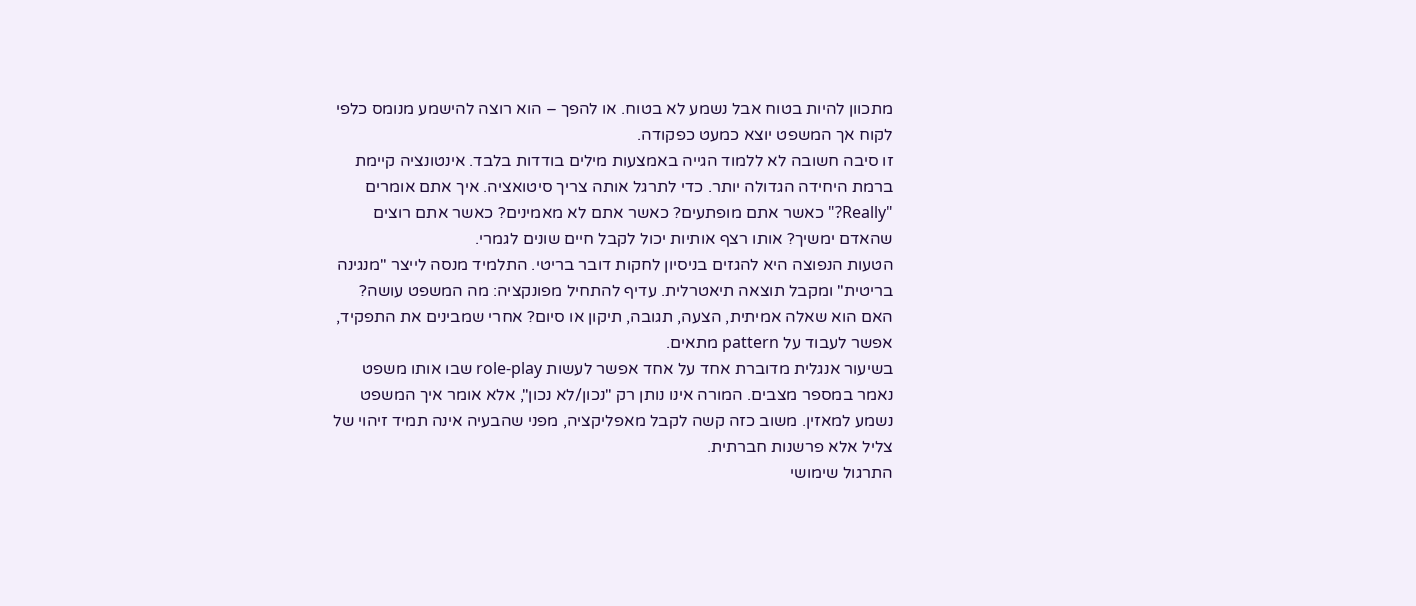מתכוון להיות בטוח אבל נשמע לא בטוח. או להפך – הוא רוצה להישמע מנומס כלפי לקוח אך המשפט יוצא כמעט כפקודה.
זו סיבה חשובה לא ללמוד הגייה באמצעות מילים בודדות בלבד. אינטונציה קיימת ברמת היחידה הגדולה יותר. כדי לתרגל אותה צריך סיטואציה. איך אתם אומרים "Really?" כאשר אתם מופתעים? כאשר אתם לא מאמינים? כאשר אתם רוצים שהאדם ימשיך? אותו רצף אותיות יכול לקבל חיים שונים לגמרי.
הטעות הנפוצה היא להגזים בניסיון לחקות דובר בריטי. התלמיד מנסה לייצר "מנגינה בריטית" ומקבל תוצאה תיאטרלית. עדיף להתחיל מפונקציה: מה המשפט עושה? האם הוא שאלה אמיתית, הצעה, תגובה, תיקון או סיום? אחרי שמבינים את התפקיד, אפשר לעבוד על pattern מתאים.
בשיעור אנגלית מדוברת אחד על אחד אפשר לעשות role-play שבו אותו משפט נאמר במספר מצבים. המורה אינו נותן רק "נכון/לא נכון", אלא אומר איך המשפט נשמע למאזין. משוב כזה קשה לקבל מאפליקציה, מפני שהבעיה אינה תמיד זיהוי של צליל אלא פרשנות חברתית.
התרגול שימושי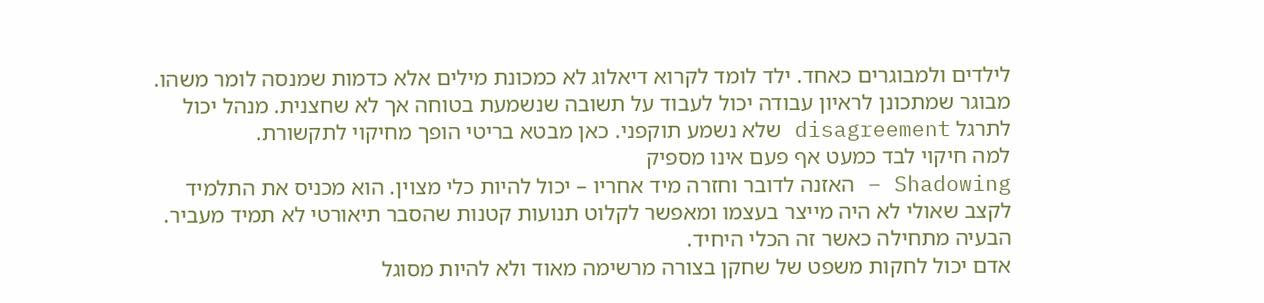לילדים ולמבוגרים כאחד. ילד לומד לקרוא דיאלוג לא כמכונת מילים אלא כדמות שמנסה לומר משהו. מבוגר שמתכונן לראיון עבודה יכול לעבוד על תשובה שנשמעת בטוחה אך לא שחצנית. מנהל יכול לתרגל disagreement שלא נשמע תוקפני. כאן מבטא בריטי הופך מחיקוי לתקשורת.
למה חיקוי לבד כמעט אף פעם אינו מספיק
Shadowing – האזנה לדובר וחזרה מיד אחריו – יכול להיות כלי מצוין. הוא מכניס את התלמיד לקצב שאולי לא היה מייצר בעצמו ומאפשר לקלוט תנועות קטנות שהסבר תיאורטי לא תמיד מעביר. הבעיה מתחילה כאשר זה הכלי היחיד.
אדם יכול לחקות משפט של שחקן בצורה מרשימה מאוד ולא להיות מסוגל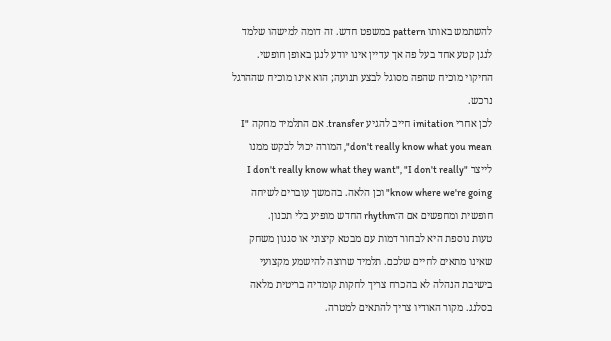להשתמש באותו pattern במשפט חדש. זה דומה למישהו שלמד לנגן קטע אחד בעל פה אך עדיין אינו יודע לנגן באופן חופשי. החיקוי מוכיח שהפה מסוגל לבצע תנועה; הוא אינו מוכיח שההרגל נרכש.
לכן אחרי imitation חייב להגיע transfer. אם התלמיד מחקה "I don't really know what you mean", המורה יכול לבקש ממנו לייצר "I don't really know what they want", "I don't really know where we're going" וכן הלאה. בהמשך עוברים לשיחה חופשית ומחפשים אם ה־rhythm החדש מופיע בלי תכנון.
טעות נוספת היא לבחור דמות עם מבטא קיצוני או סגנון משחק שאינו מתאים לחיים שלכם. תלמיד שרוצה להישמע מקצועי בישיבת הנהלה לא בהכרח צריך לחקות קומדיה בריטית מלאה בסלנג. מקור האודיו צריך להתאים למטרה.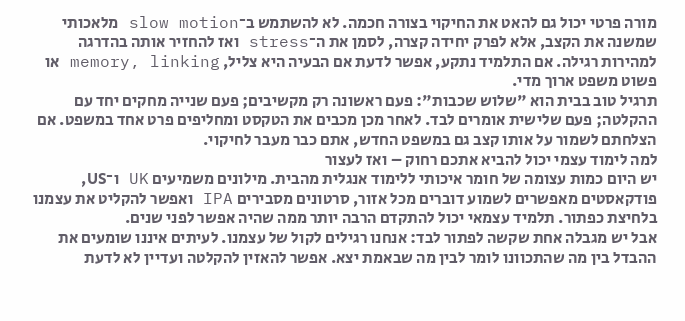מורה פרטי יכול גם להאט את החיקוי בצורה חכמה. לא להשתמש ב־slow motion מלאכותי שמשנה את הקצב, אלא לפרק יחידה קצרה, לסמן את ה־stress ואז להחזיר אותה בהדרגה למהירות רגילה. אם התלמיד נתקע, אפשר לדעת אם הבעיה היא צליל, memory, linking או פשוט משפט ארוך מדי.
תרגיל טוב בבית הוא "שלוש שכבות": פעם ראשונה רק מקשיבים; פעם שנייה מחקים יחד עם ההקלטה; פעם שלישית אומרים לבד. לאחר מכן מכבים את הטקסט ומחליפים פרט אחד במשפט. אם הצלחתם לשמור על אותו קצב גם במשפט החדש, אתם כבר מעבר לחיקוי.
למה לימוד עצמי יכול להביא אתכם רחוק – ואז לעצור
יש היום כמות עצומה של חומר איכותי ללימוד אנגלית מהבית. מילונים משמיעים UK ו־US, פודקאסטים מאפשרים לשמוע דוברים מכל אזור, סרטונים מסבירים IPA ואפשר להקליט את עצמנו בלחיצת כפתור. תלמיד עצמאי יכול להתקדם הרבה יותר ממה שהיה אפשר לפני שנים.
אבל יש מגבלה אחת שקשה לפתור לבד: אנחנו רגילים לקול של עצמנו. לעיתים איננו שומעים את ההבדל בין מה שהתכוונו לומר לבין מה שבאמת יצא. אפשר להאזין להקלטה ועדיין לא לדעת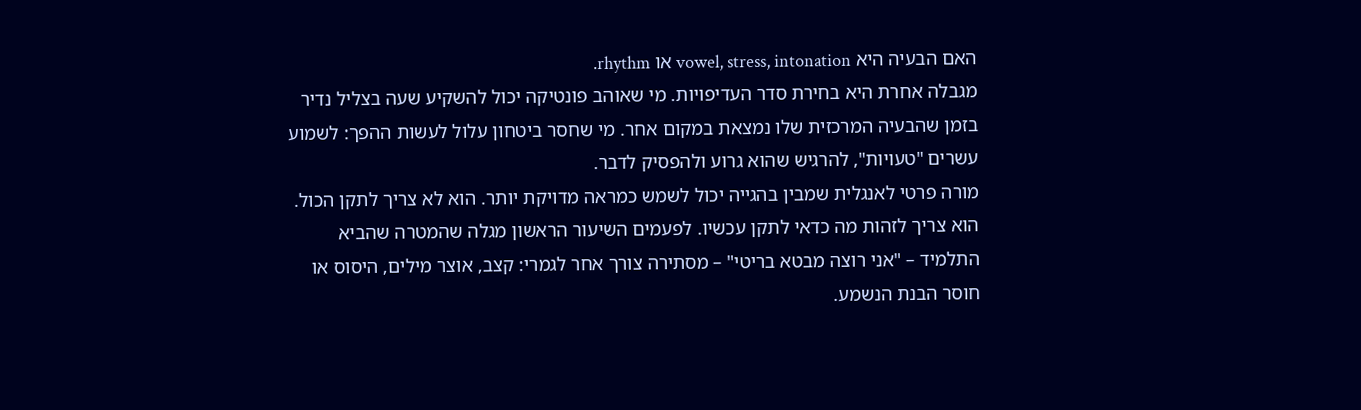האם הבעיה היא vowel, stress, intonation או rhythm.
מגבלה אחרת היא בחירת סדר העדיפויות. מי שאוהב פונטיקה יכול להשקיע שעה בצליל נדיר בזמן שהבעיה המרכזית שלו נמצאת במקום אחר. מי שחסר ביטחון עלול לעשות ההפך: לשמוע עשרים "טעויות", להרגיש שהוא גרוע ולהפסיק לדבר.
מורה פרטי לאנגלית שמבין בהגייה יכול לשמש כמראה מדויקת יותר. הוא לא צריך לתקן הכול. הוא צריך לזהות מה כדאי לתקן עכשיו. לפעמים השיעור הראשון מגלה שהמטרה שהביא התלמיד – "אני רוצה מבטא בריטי" – מסתירה צורך אחר לגמרי: קצב, אוצר מילים, היסוס או חוסר הבנת הנשמע.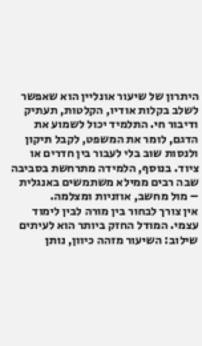היתרון של שיעור אונליין הוא שאפשר לשלב בקלות אודיו, הקלטות, תעתיק ודיבור חי. התלמיד יכול לשמוע את הדגם, לומר את המשפט, לקבל תיקון ולנסות שוב בלי לעבור בין חדרים או ציוד. בנוסף, הלמידה מתרחשת בסביבה שבה רבים ממילא משתמשים באנגלית – מול מחשב, אוזניות ומצלמה.
אין צורך לבחור בין מורה לבין לימוד עצמי. המודל החזק ביותר הוא לעיתים שילוב: השיעור מזהה כיוון, נותן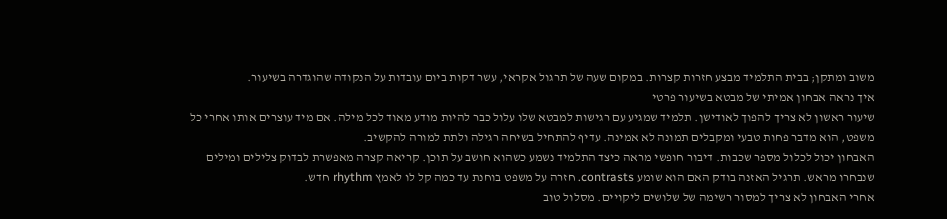משוב ומתקן; בבית התלמיד מבצע חזרות קצרות. במקום שעה של תרגול אקראי, עשר דקות ביום עובדות על הנקודה שהוגדרה בשיעור.
איך נראה אבחון אמיתי של מבטא בשיעור פרטי
שיעור ראשון לא צריך להפוך לאודישן. תלמיד שמגיע עם רגישות למבטא שלו עלול כבר להיות מודע מאוד לכל מילה. אם מיד עוצרים אותו אחרי כל משפט, הוא מדבר פחות טבעי ומקבלים תמונה לא אמינה. עדיף להתחיל בשיחה רגילה ולתת למורה להקשיב.
האבחון יכול לכלול מספר שכבות. דיבור חופשי מראה כיצד התלמיד נשמע כשהוא חושב על תוכן. קריאה קצרה מאפשרת לבדוק צלילים ומילים שנבחרו מראש. תרגיל האזנה בודק האם הוא שומע contrasts. חזרה על משפט בוחנת עד כמה קל לו לאמץ rhythm חדש.
אחרי האבחון לא צריך למסור רשימה של שלושים ליקויים. מסלול טוב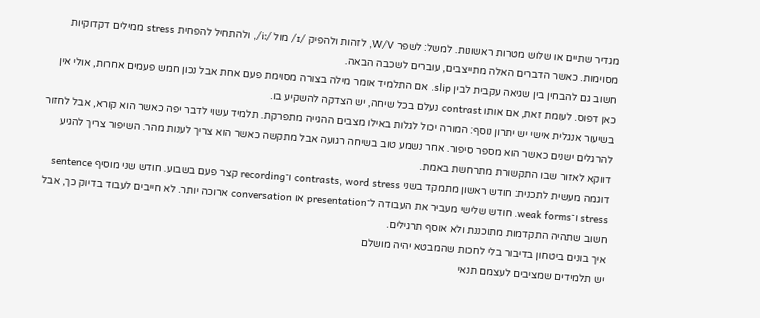מגדיר שתיים או שלוש מטרות ראשונות. למשל: לשפר W/V, לזהות ולהפיק /ɪ/ מול /iː/, ולהתחיל להפחית stress ממילים דקדוקיות מסוימות. כאשר הדברים האלה מתייצבים, עוברים לשכבה הבאה.
חשוב גם להבחין בין שגיאה עקבית לבין slip. אם התלמיד אומר מילה בצורה מסוימת פעם אחת אבל נכון חמש פעמים אחרות, אולי אין כאן דפוס. לעומת זאת, אם אותו contrast נעלם בכל שיחה, יש הצדקה להשקיע בו.
בשיעור אנגלית אישי יש יתרון נוסף: המורה יכול לגלות באילו מצבים ההגייה מתפרקת. תלמיד עשוי לדבר יפה כאשר הוא קורא, אבל לחזור להרגלים ישנים כאשר הוא מספר סיפור. אחר נשמע טוב בשיחה רגועה אבל מתקשה כאשר הוא צריך לענות מהר. השיפור צריך להגיע דווקא לאזור שבו התקשורת מתרחשת באמת.
דוגמה מעשית לתכנית: חודש ראשון מתמקד בשני contrasts, word stress ו־recording קצר פעם בשבוע. חודש שני מוסיף sentence stress ו־weak forms. חודש שלישי מעביר את העבודה ל־presentation או conversation ארוכה יותר. לא חייבים לעבוד בדיוק כך, אבל חשוב שתהיה התקדמות מתוכננת ולא אוסף תרגילים.
איך בונים ביטחון בדיבור בלי לחכות שהמבטא יהיה מושלם
יש תלמידים שמציבים לעצמם תנאי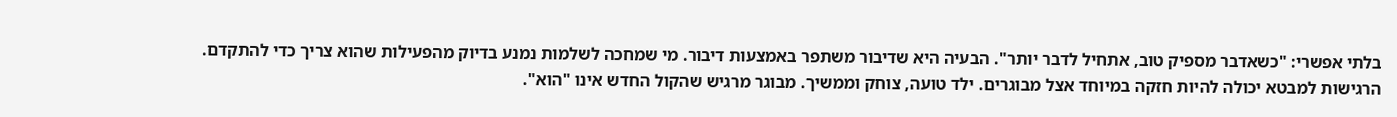בלתי אפשרי: "כשאדבר מספיק טוב, אתחיל לדבר יותר". הבעיה היא שדיבור משתפר באמצעות דיבור. מי שמחכה לשלמות נמנע בדיוק מהפעילות שהוא צריך כדי להתקדם.
הרגישות למבטא יכולה להיות חזקה במיוחד אצל מבוגרים. ילד טועה, צוחק וממשיך. מבוגר מרגיש שהקול החדש אינו "הוא".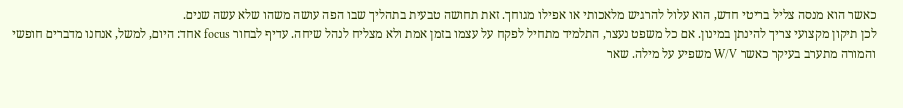כאשר הוא מנסה צליל בריטי חדש, הוא עלול להרגיש מלאכותי או אפילו מגוחך. זאת תחושה טבעית בתהליך שבו הפה עושה משהו שלא עשה שנים.
לכן תיקון מקצועי צריך להינתן במינון. אם כל משפט נעצר, התלמיד מתחיל לפקח על עצמו בזמן אמת ולא מצליח לנהל שיחה. עדיף לבחור focus אחד: היום, למשל, אנחנו מדברים חופשי והמורה מתערב בעיקר כאשר W/V משפיע על מילה. שאר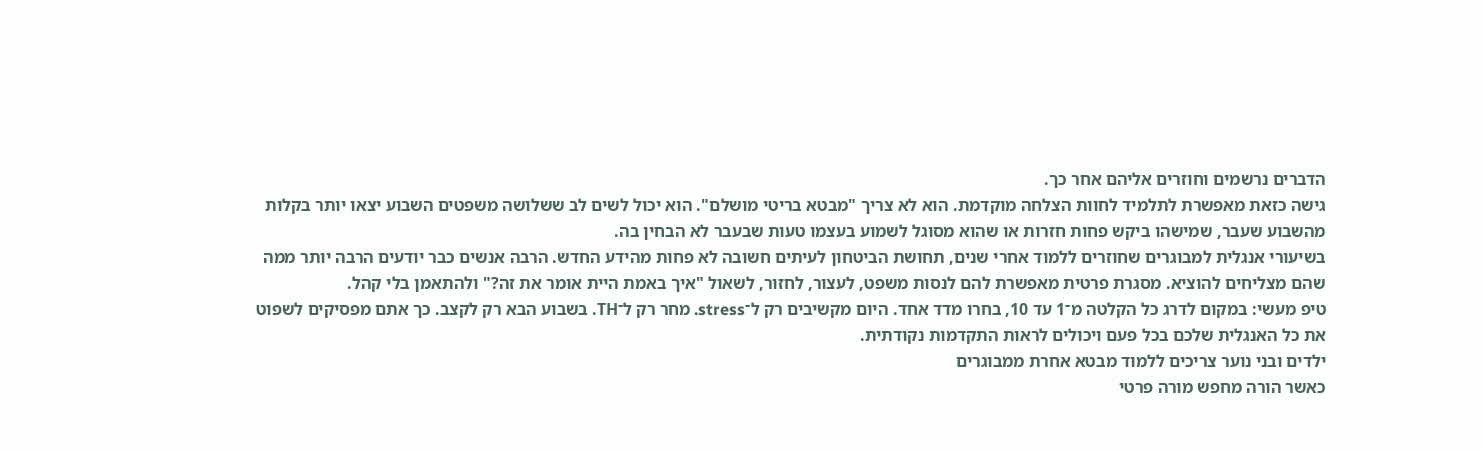הדברים נרשמים וחוזרים אליהם אחר כך.
גישה כזאת מאפשרת לתלמיד לחוות הצלחה מוקדמת. הוא לא צריך "מבטא בריטי מושלם". הוא יכול לשים לב ששלושה משפטים השבוע יצאו יותר בקלות מהשבוע שעבר, שמישהו ביקש פחות חזרות או שהוא מסוגל לשמוע בעצמו טעות שבעבר לא הבחין בה.
בשיעורי אנגלית למבוגרים שחוזרים ללמוד אחרי שנים, תחושת הביטחון לעיתים חשובה לא פחות מהידע החדש. הרבה אנשים כבר יודעים הרבה יותר ממה שהם מצליחים להוציא. מסגרת פרטית מאפשרת להם לנסות משפט, לעצור, לחזור, לשאול "איך באמת היית אומר את זה?" ולהתאמן בלי קהל.
טיפ מעשי: במקום לדרג כל הקלטה מ־1 עד 10, בחרו מדד אחד. היום מקשיבים רק ל־stress. מחר רק ל־TH. בשבוע הבא רק לקצב. כך אתם מפסיקים לשפוט את כל האנגלית שלכם בכל פעם ויכולים לראות התקדמות נקודתית.
ילדים ובני נוער צריכים ללמוד מבטא אחרת ממבוגרים
כאשר הורה מחפש מורה פרטי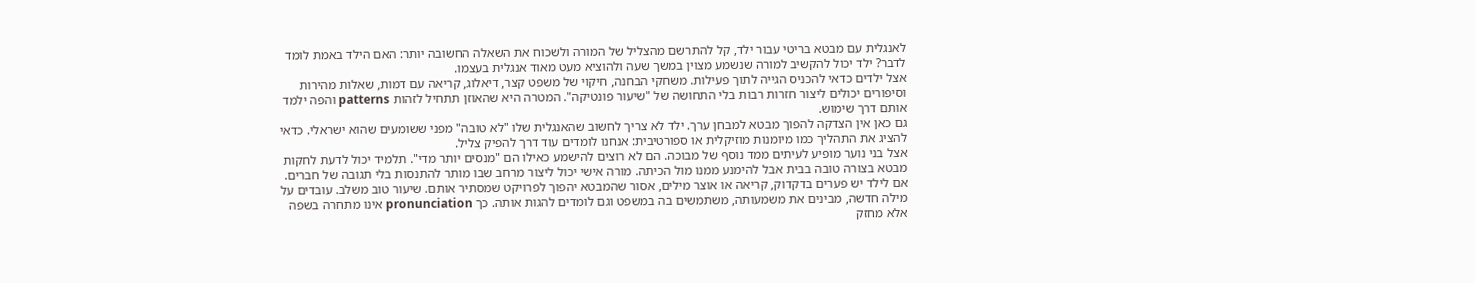לאנגלית עם מבטא בריטי עבור ילד, קל להתרשם מהצליל של המורה ולשכוח את השאלה החשובה יותר: האם הילד באמת לומד לדבר? ילד יכול להקשיב למורה שנשמע מצוין במשך שעה ולהוציא מעט מאוד אנגלית בעצמו.
אצל ילדים כדאי להכניס הגייה לתוך פעילות. משחקי הבחנה, חיקוי של משפט קצר, דיאלוג, קריאה עם דמות, שאלות מהירות וסיפורים יכולים ליצור חזרות רבות בלי התחושה של "שיעור פונטיקה". המטרה היא שהאוזן תתחיל לזהות patterns והפה ילמד אותם דרך שימוש.
גם כאן אין הצדקה להפוך מבטא למבחן ערך. ילד לא צריך לחשוב שהאנגלית שלו "לא טובה" מפני ששומעים שהוא ישראלי. כדאי להציג את התהליך כמו מיומנות מוזיקלית או ספורטיבית: אנחנו לומדים עוד דרך להפיק צליל.
אצל בני נוער מופיע לעיתים ממד נוסף של מבוכה. הם לא רוצים להישמע כאילו הם "מנסים יותר מדי". תלמיד יכול לדעת לחקות מבטא בצורה טובה בבית אבל להימנע ממנו מול הכיתה. מורה אישי יכול ליצור מרחב שבו מותר להתנסות בלי תגובה של חברים.
אם לילד יש פערים בדקדוק, קריאה או אוצר מילים, אסור שהמבטא יהפוך לפרויקט שמסתיר אותם. שיעור טוב משלב. עובדים על מילה חדשה, מבינים את משמעותה, משתמשים בה במשפט וגם לומדים להגות אותה. כך pronunciation אינו מתחרה בשפה אלא מחזק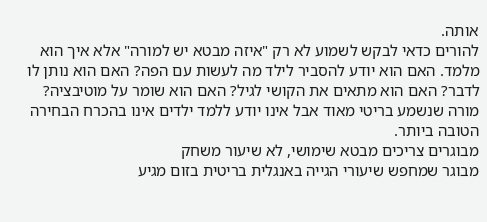אותה.
להורים כדאי לבקש לשמוע לא רק "איזה מבטא יש למורה" אלא איך הוא מלמד. האם הוא יודע להסביר לילד מה לעשות עם הפה? האם הוא נותן לו לדבר? האם הוא מתאים את הקושי לגיל? האם הוא שומר על מוטיבציה? מורה שנשמע בריטי מאוד אבל אינו יודע ללמד ילדים אינו בהכרח הבחירה הטובה ביותר.
מבוגרים צריכים מבטא שימושי, לא שיעור משחק
מבוגר שמחפש שיעורי הגייה באנגלית בריטית בזום מגיע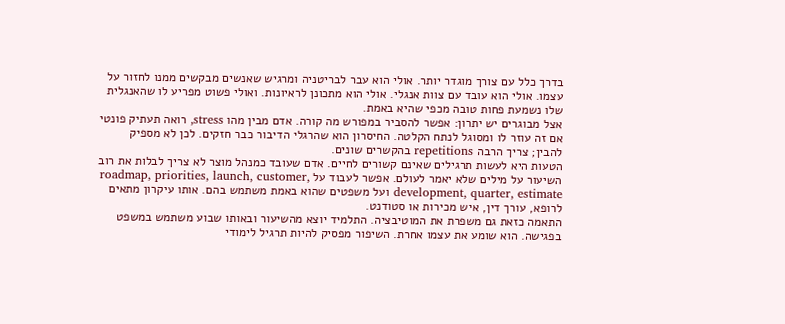בדרך כלל עם צורך מוגדר יותר. אולי הוא עבר לבריטניה ומרגיש שאנשים מבקשים ממנו לחזור על עצמו. אולי הוא עובד עם צוות אנגלי. אולי הוא מתכונן לראיונות. ואולי פשוט מפריע לו שהאנגלית שלו נשמעת פחות טובה מכפי שהיא באמת.
אצל מבוגרים יש יתרון: אפשר להסביר במפורש מה קורה. אדם מבין מהו stress, רואה תעתיק פונטי אם זה עוזר לו ומסוגל לנתח הקלטה. החיסרון הוא שהרגלי הדיבור כבר חזקים. לכן לא מספיק להבין; צריך הרבה repetitions בהקשרים שונים.
הטעות היא לעשות תרגילים שאינם קשורים לחיים. אדם שעובד כמנהל מוצר לא צריך לבלות את רוב השיעור על מילים שלא יאמר לעולם. אפשר לעבוד על roadmap, priorities, launch, customer, development, quarter, estimate ועל משפטים שהוא באמת משתמש בהם. אותו עיקרון מתאים לרופא, עורך דין, איש מכירות או סטודנט.
התאמה כזאת גם משפרת את המוטיבציה. התלמיד יוצא מהשיעור ובאותו שבוע משתמש במשפט בפגישה. הוא שומע את עצמו אחרת. השיפור מפסיק להיות תרגיל לימודי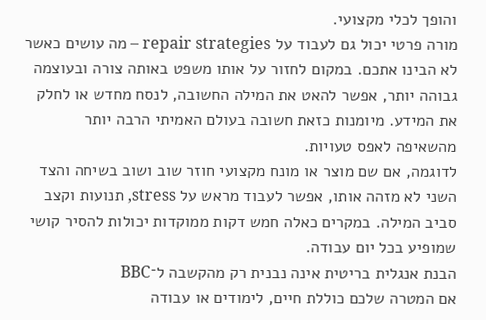והופך לכלי מקצועי.
מורה פרטי יכול גם לעבוד על repair strategies – מה עושים כאשר לא הבינו אתכם. במקום לחזור על אותו משפט באותה צורה ובעוצמה גבוהה יותר, אפשר להאט את המילה החשובה, לנסח מחדש או לחלק את המידע. מיומנות כזאת חשובה בעולם האמיתי הרבה יותר מהשאיפה לאפס טעויות.
לדוגמה, אם שם מוצר או מונח מקצועי חוזר שוב ושוב בשיחה והצד השני לא מזהה אותו, אפשר לעבוד מראש על stress, תנועות וקצב סביב המילה. במקרים כאלה חמש דקות ממוקדות יכולות להסיר קושי שמופיע בכל יום עבודה.
הבנת אנגלית בריטית אינה נבנית רק מהקשבה ל־BBC
אם המטרה שלכם כוללת חיים, לימודים או עבודה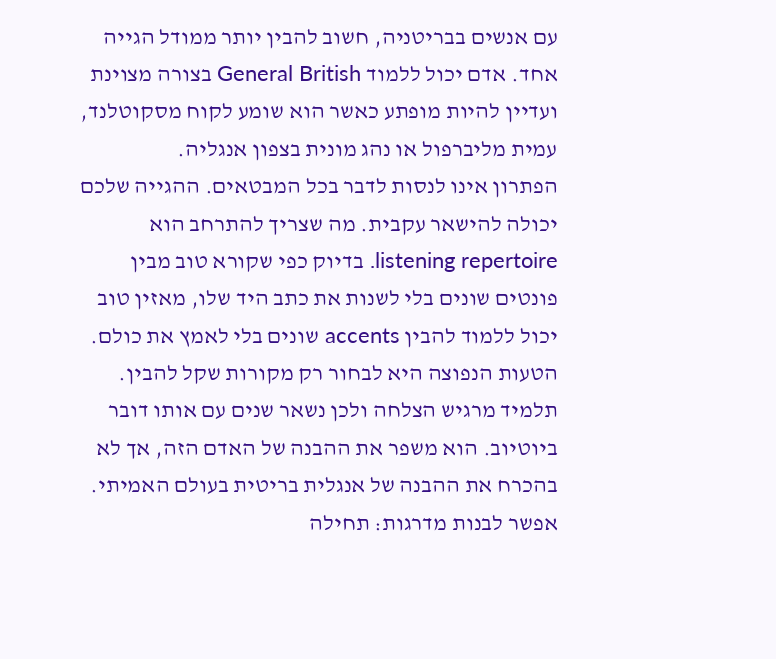עם אנשים בבריטניה, חשוב להבין יותר ממודל הגייה אחד. אדם יכול ללמוד General British בצורה מצוינת ועדיין להיות מופתע כאשר הוא שומע לקוח מסקוטלנד, עמית מליברפול או נהג מונית בצפון אנגליה.
הפתרון אינו לנסות לדבר בכל המבטאים. ההגייה שלכם יכולה להישאר עקבית. מה שצריך להתרחב הוא listening repertoire. בדיוק כפי שקורא טוב מבין פונטים שונים בלי לשנות את כתב היד שלו, מאזין טוב יכול ללמוד להבין accents שונים בלי לאמץ את כולם.
הטעות הנפוצה היא לבחור רק מקורות שקל להבין. תלמיד מרגיש הצלחה ולכן נשאר שנים עם אותו דובר ביוטיוב. הוא משפר את ההבנה של האדם הזה, אך לא בהכרח את ההבנה של אנגלית בריטית בעולם האמיתי.
אפשר לבנות מדרגות: תחילה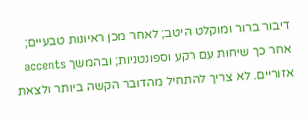דיבור ברור ומוקלט היטב; לאחר מכן ראיונות טבעיים; אחר כך שיחות עם רקע וספונטניות; ובהמשך accents אזוריים. לא צריך להתחיל מהדובר הקשה ביותר ולצאת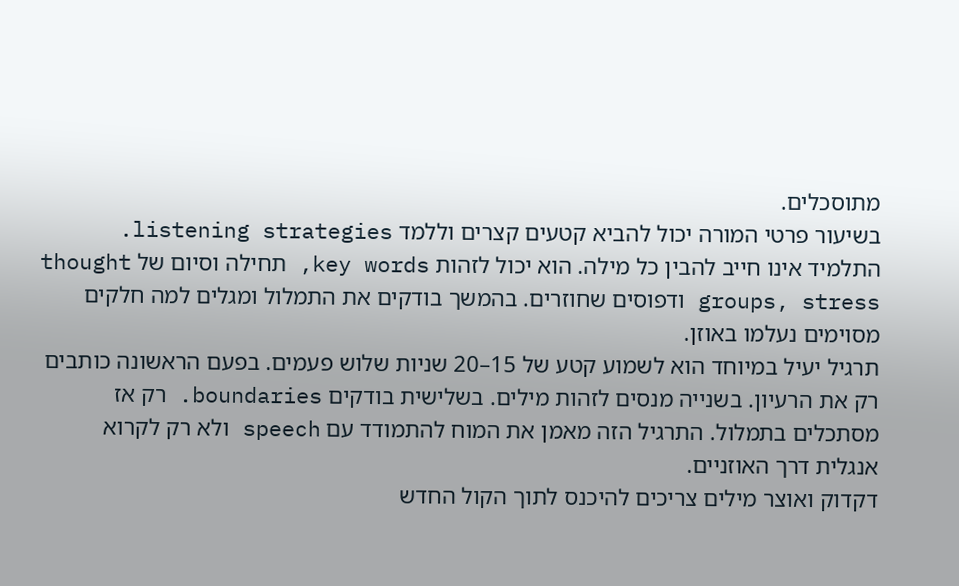מתוסכלים.
בשיעור פרטי המורה יכול להביא קטעים קצרים וללמד listening strategies. התלמיד אינו חייב להבין כל מילה. הוא יכול לזהות key words, תחילה וסיום של thought groups, stress ודפוסים שחוזרים. בהמשך בודקים את התמלול ומגלים למה חלקים מסוימים נעלמו באוזן.
תרגיל יעיל במיוחד הוא לשמוע קטע של 15–20 שניות שלוש פעמים. בפעם הראשונה כותבים רק את הרעיון. בשנייה מנסים לזהות מילים. בשלישית בודקים boundaries. רק אז מסתכלים בתמלול. התרגיל הזה מאמן את המוח להתמודד עם speech ולא רק לקרוא אנגלית דרך האוזניים.
דקדוק ואוצר מילים צריכים להיכנס לתוך הקול החדש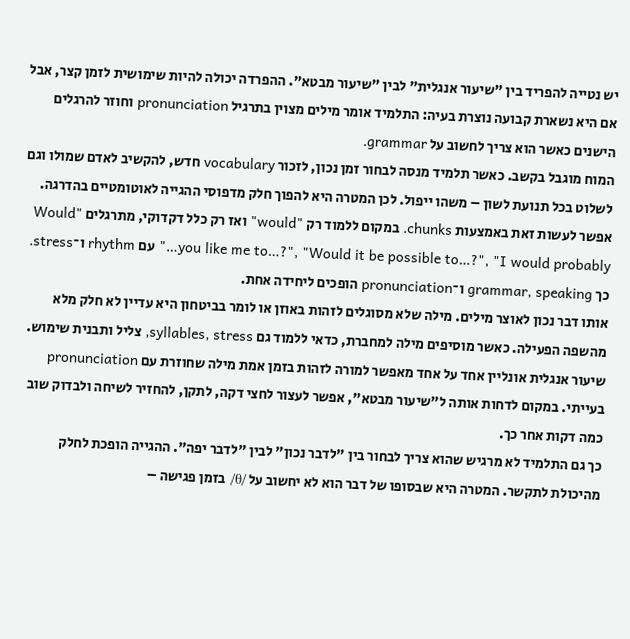יש נטייה להפריד בין "שיעור אנגלית" לבין "שיעור מבטא". ההפרדה יכולה להיות שימושית לזמן קצר, אבל אם היא נשארת קבועה נוצרת בעיה: התלמיד אומר מילים מצוין בתרגיל pronunciation וחוזר להרגלים הישנים כאשר הוא צריך לחשוב על grammar.
המוח מוגבל בקשב. כאשר תלמיד מנסה לבחור זמן נכון, לזכור vocabulary חדש, להקשיב לאדם שמולו וגם לשלוט בכל תנועת לשון – משהו ייפול. לכן המטרה היא להפוך חלק מדפוסי ההגייה לאוטומטיים בהדרגה.
אפשר לעשות זאת באמצעות chunks. במקום ללמוד רק "would" ואז רק כלל דקדוקי, מתרגלים "Would you like me to…?", "Would it be possible to…?", "I would probably…" עם rhythm ו־stress. כך grammar, speaking ו־pronunciation הופכים ליחידה אחת.
אותו דבר נכון לאוצר מילים. מילה שלא מסוגלים לזהות באוזן או לומר בביטחון היא עדיין לא חלק מלא מהשפה הפעילה. כאשר מוסיפים מילה למחברת, כדאי ללמוד גם syllables, stress, צליל ותבנית שימוש.
שיעור אנגלית אונליין אחד על אחד מאפשר למורה לזהות בזמן אמת מילה שחוזרת עם pronunciation בעייתי. במקום לדחות אותה ל"שיעור מבטא", אפשר לעצור לחצי דקה, לתקן, להחזיר לשיחה ולבדוק שוב כמה דקות אחר כך.
כך גם התלמיד לא מרגיש שהוא צריך לבחור בין "לדבר נכון" לבין "לדבר יפה". ההגייה הופכת לחלק מהיכולת לתקשר. המטרה היא שבסופו של דבר הוא לא יחשוב על /θ/ בזמן פגישה –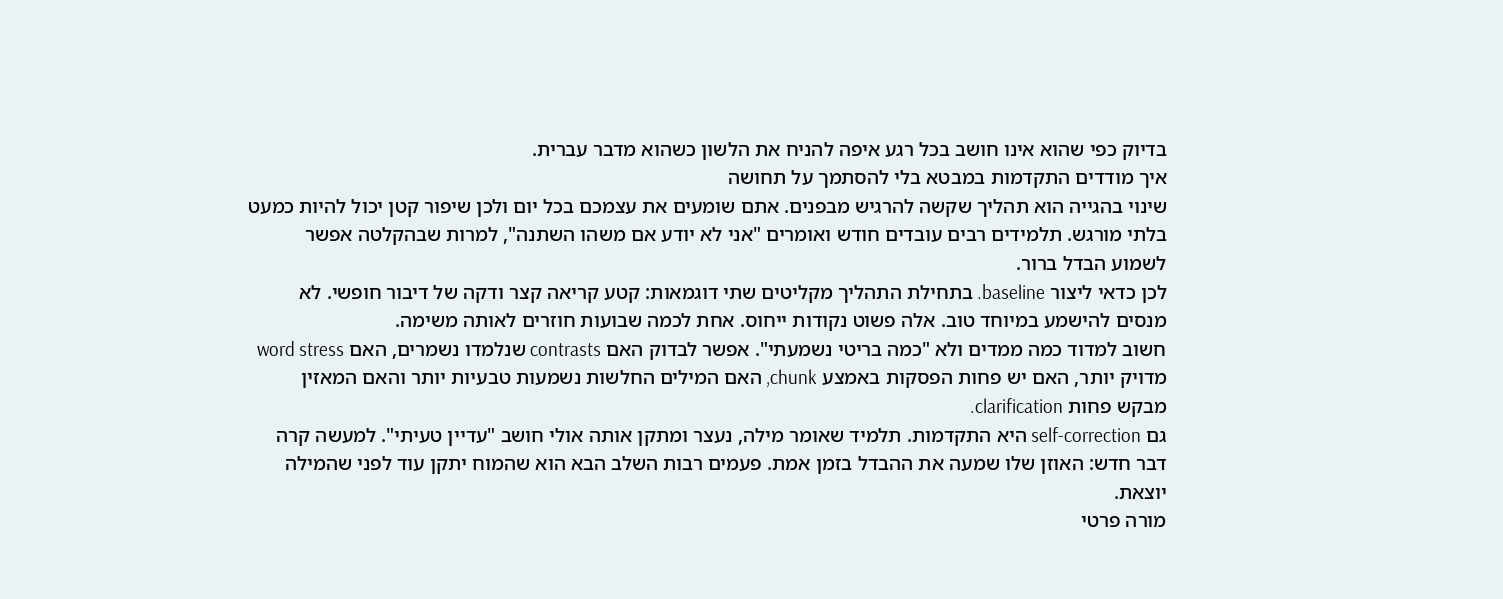בדיוק כפי שהוא אינו חושב בכל רגע איפה להניח את הלשון כשהוא מדבר עברית.
איך מודדים התקדמות במבטא בלי להסתמך על תחושה
שינוי בהגייה הוא תהליך שקשה להרגיש מבפנים. אתם שומעים את עצמכם בכל יום ולכן שיפור קטן יכול להיות כמעט בלתי מורגש. תלמידים רבים עובדים חודש ואומרים "אני לא יודע אם משהו השתנה", למרות שבהקלטה אפשר לשמוע הבדל ברור.
לכן כדאי ליצור baseline. בתחילת התהליך מקליטים שתי דוגמאות: קטע קריאה קצר ודקה של דיבור חופשי. לא מנסים להישמע במיוחד טוב. אלה פשוט נקודות ייחוס. אחת לכמה שבועות חוזרים לאותה משימה.
חשוב למדוד כמה ממדים ולא "כמה בריטי נשמעתי". אפשר לבדוק האם contrasts שנלמדו נשמרים, האם word stress מדויק יותר, האם יש פחות הפסקות באמצע chunk, האם המילים החלשות נשמעות טבעיות יותר והאם המאזין מבקש פחות clarification.
גם self-correction היא התקדמות. תלמיד שאומר מילה, נעצר ומתקן אותה אולי חושב "עדיין טעיתי". למעשה קרה דבר חדש: האוזן שלו שמעה את ההבדל בזמן אמת. פעמים רבות השלב הבא הוא שהמוח יתקן עוד לפני שהמילה יוצאת.
מורה פרטי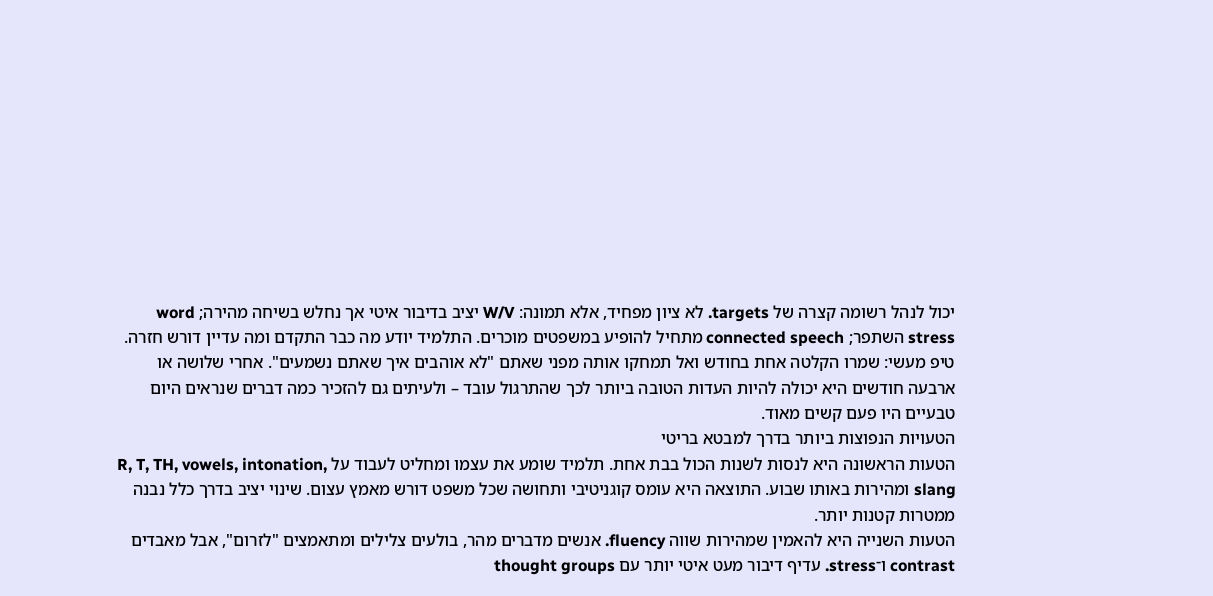יכול לנהל רשומה קצרה של targets. לא ציון מפחיד, אלא תמונה: W/V יציב בדיבור איטי אך נחלש בשיחה מהירה; word stress השתפר; connected speech מתחיל להופיע במשפטים מוכרים. התלמיד יודע מה כבר התקדם ומה עדיין דורש חזרה.
טיפ מעשי: שמרו הקלטה אחת בחודש ואל תמחקו אותה מפני שאתם "לא אוהבים איך שאתם נשמעים". אחרי שלושה או ארבעה חודשים היא יכולה להיות העדות הטובה ביותר לכך שהתרגול עובד – ולעיתים גם להזכיר כמה דברים שנראים היום טבעיים היו פעם קשים מאוד.
הטעויות הנפוצות ביותר בדרך למבטא בריטי
הטעות הראשונה היא לנסות לשנות הכול בבת אחת. תלמיד שומע את עצמו ומחליט לעבוד על R, T, TH, vowels, intonation, slang ומהירות באותו שבוע. התוצאה היא עומס קוגניטיבי ותחושה שכל משפט דורש מאמץ עצום. שינוי יציב בדרך כלל נבנה ממטרות קטנות יותר.
הטעות השנייה היא להאמין שמהירות שווה fluency. אנשים מדברים מהר, בולעים צלילים ומתאמצים "לזרום", אבל מאבדים contrast ו־stress. עדיף דיבור מעט איטי יותר עם thought groups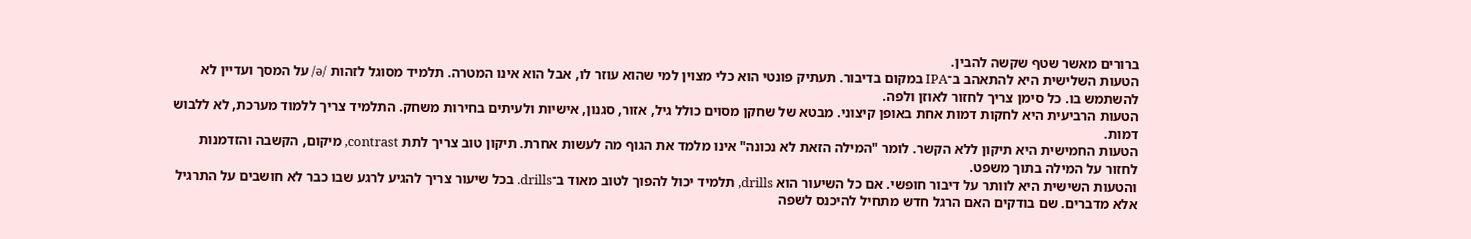ברורים מאשר שטף שקשה להבין.
הטעות השלישית היא להתאהב ב־IPA במקום בדיבור. תעתיק פונטי הוא כלי מצוין למי שהוא עוזר לו, אבל הוא אינו המטרה. תלמיד מסוגל לזהות /ə/ על המסך ועדיין לא להשתמש בו. כל סימן צריך לחזור לאוזן ולפה.
הטעות הרביעית היא לחקות דמות אחת באופן קיצוני. מבטא של שחקן מסוים כולל גיל, אזור, סגנון, אישיות ולעיתים בחירות משחק. התלמיד צריך ללמוד מערכת, לא ללבוש דמות.
הטעות החמישית היא תיקון ללא הקשר. לומר "המילה הזאת לא נכונה" אינו מלמד את הגוף מה לעשות אחרת. תיקון טוב צריך לתת contrast, מיקום, הקשבה והזדמנות לחזור על המילה בתוך משפט.
והטעות השישית היא לוותר על דיבור חופשי. אם כל השיעור הוא drills, תלמיד יכול להפוך לטוב מאוד ב־drills. בכל שיעור צריך להגיע לרגע שבו כבר לא חושבים על התרגיל אלא מדברים. שם בודקים האם הרגל חדש מתחיל להיכנס לשפה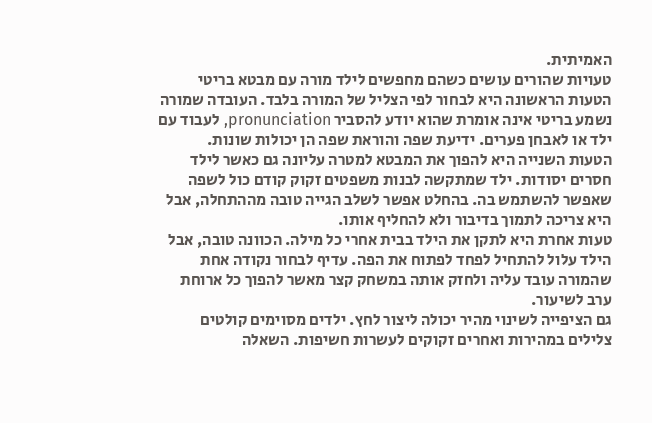האמיתית.
טעויות שהורים עושים כשהם מחפשים לילד מורה עם מבטא בריטי
הטעות הראשונה היא לבחור לפי הצליל של המורה בלבד. העובדה שמורה נשמע בריטי אינה אומרת שהוא יודע להסביר pronunciation, לעבוד עם ילד או לאבחן פערים. ידיעת שפה והוראת שפה הן יכולות שונות.
הטעות השנייה היא להפוך את המבטא למטרה עליונה גם כאשר לילד חסרים יסודות. ילד שמתקשה לבנות משפטים זקוק קודם כול לשפה שאפשר להשתמש בה. בהחלט אפשר לשלב הגייה טובה מההתחלה, אבל היא צריכה לתמוך בדיבור ולא להחליף אותו.
טעות אחרת היא לתקן את הילד בבית אחרי כל מילה. הכוונה טובה, אבל הילד עלול להתחיל לפחד לפתוח את הפה. עדיף לבחור נקודה אחת שהמורה עובד עליה ולחזק אותה במשחק קצר מאשר להפוך כל ארוחת ערב לשיעור.
גם הציפייה לשינוי מהיר יכולה ליצור לחץ. ילדים מסוימים קולטים צלילים במהירות ואחרים זקוקים לעשרות חשיפות. השאלה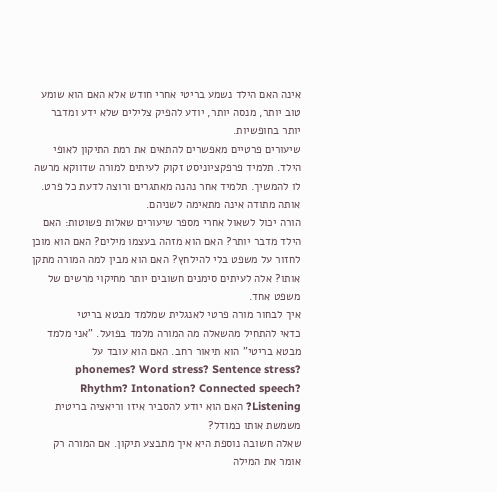אינה האם הילד נשמע בריטי אחרי חודש אלא האם הוא שומע טוב יותר, מנסה יותר, יודע להפיק צלילים שלא ידע ומדבר יותר בחופשיות.
שיעורים פרטיים מאפשרים להתאים את רמת התיקון לאופי הילד. תלמיד פרפקציוניסט זקוק לעיתים למורה שדווקא מרשה לו להמשיך. תלמיד אחר נהנה מאתגרים ורוצה לדעת כל פרט. אותה מתודה אינה מתאימה לשניהם.
הורה יכול לשאול אחרי מספר שיעורים שאלות פשוטות: האם הילד מדבר יותר? האם הוא מזהה בעצמו מילים? האם הוא מוכן לחזור על משפט בלי להילחץ? האם הוא מבין למה המורה מתקן אותו? אלה לעיתים סימנים חשובים יותר מחיקוי מרשים של משפט אחד.
איך לבחור מורה פרטי לאנגלית שמלמד מבטא בריטי
כדאי להתחיל מהשאלה מה המורה מלמד בפועל. "אני מלמד מבטא בריטי" הוא תיאור רחב. האם הוא עובד על phonemes? Word stress? Sentence stress? Rhythm? Intonation? Connected speech? Listening? האם הוא יודע להסביר איזו וריאציה בריטית משמשת אותו כמודל?
שאלה חשובה נוספת היא איך מתבצע תיקון. אם המורה רק אומר את המילה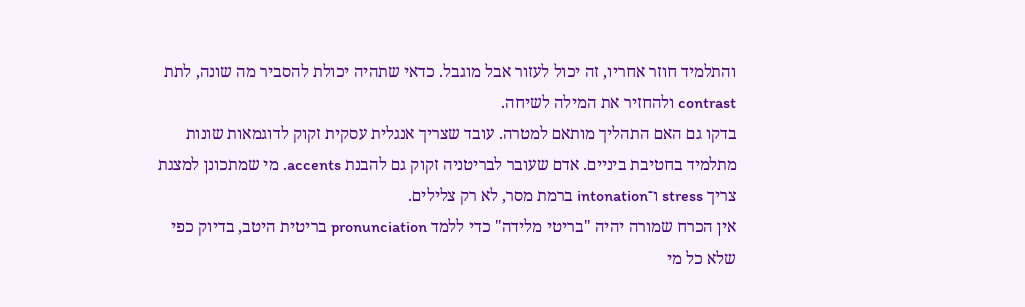והתלמיד חוזר אחריו, זה יכול לעזור אבל מוגבל. כדאי שתהיה יכולת להסביר מה שונה, לתת contrast ולהחזיר את המילה לשיחה.
בדקו גם האם התהליך מותאם למטרה. עובד שצריך אנגלית עסקית זקוק לדוגמאות שונות מתלמיד בחטיבת ביניים. אדם שעובר לבריטניה זקוק גם להבנת accents. מי שמתכונן למצגת צריך stress ו־intonation ברמת מסר, לא רק צלילים.
אין הכרח שמורה יהיה "בריטי מלידה" כדי ללמד pronunciation בריטית היטב, בדיוק כפי שלא כל מי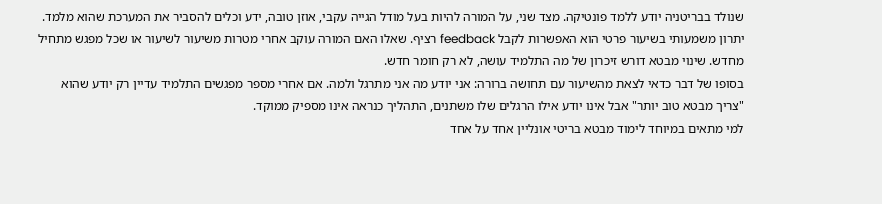שנולד בבריטניה יודע ללמד פונטיקה. מצד שני, על המורה להיות בעל מודל הגייה עקבי, אוזן טובה, ידע וכלים להסביר את המערכת שהוא מלמד.
יתרון משמעותי בשיעור פרטי הוא האפשרות לקבל feedback רציף. שאלו האם המורה עוקב אחרי מטרות משיעור לשיעור או שכל מפגש מתחיל מחדש. שינוי מבטא דורש זיכרון של מה התלמיד עושה, לא רק חומר חדש.
בסופו של דבר כדאי לצאת מהשיעור עם תחושה ברורה: אני יודע מה אני מתרגל ולמה. אם אחרי מספר מפגשים התלמיד עדיין רק יודע שהוא "צריך מבטא טוב יותר" אבל אינו יודע אילו הרגלים שלו משתנים, התהליך כנראה אינו מספיק ממוקד.
למי מתאים במיוחד לימוד מבטא בריטי אונליין אחד על אחד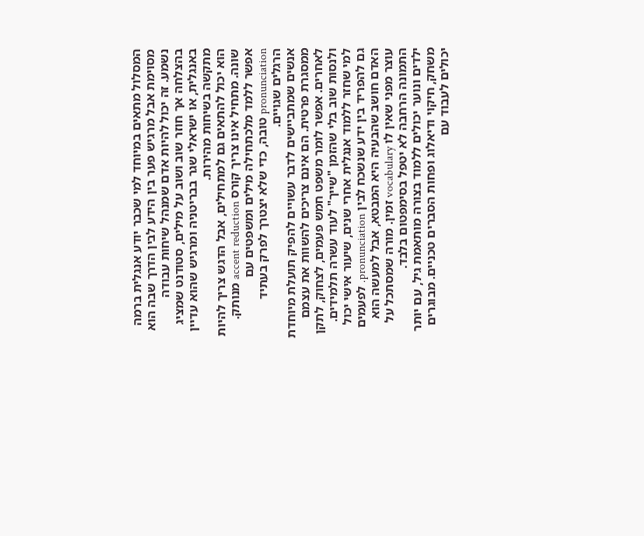המסלול מתאים במיוחד למי שכבר יודע אנגלית ברמה מסוימת אבל מרגיש פער בין הידע לבין הדרך שבה הוא נשמע. זה יכול להיות אדם שמנהל שיחות עבודה בהצלחה אך חוזר שוב ושוב על מילים, סטודנט שמציג באנגלית, או ישראלי שגר בבריטניה ומרגיש שהוא עדיין מתקשה בשיחות מהירות.
הוא יכול להתאים גם למתחילים, אבל הדגש צריך להיות שונה. מתחיל אינו צריך קורס accent reduction מנותק. אפשר ללמד מלכתחילה מילים ומשפטים עם pronunciation טובה, כדי שלא יצטרך לפרק בעתיד הרגלים שגויים.
אנשים שמתביישים לדבר עשויים להפיק תועלת מיוחדת ממסגרת פרטית. הם אינם צריכים להשוות את עצמם לאחרים. אפשר לומר משפט חמש פעמים, לצחוק, לתקן ולנסות שוב בלי שהזמן "שייך" לעוד עשרה תלמידים.
למי שחזר ללמוד אנגלית אחרי שנים, שיעור אישי יכול גם להפריד בין ידע שנשכח לבין pronunciation. לפעמים האדם חושב שהבעיה היא המבטא, אבל למעשה הוא עוצר מפני שאין לו vocabulary זמין. מורה שמסתכל על התמונה הרחבה לא יטפל בסימפטום בלבד.
ילדים ונוער יכולים ללמוד בצורה מותאמת גיל, עם יותר משחק, חיקוי ודיאלוג ופחות הסברים טכניים. מבוגרים יכולים לעבוד עם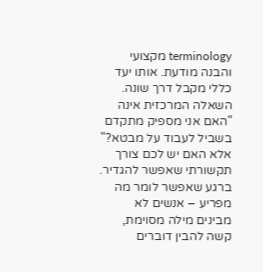terminology מקצועי והבנה מודעת. אותו יעד כללי מקבל דרך שונה.
השאלה המרכזית אינה "האם אני מספיק מתקדם בשביל לעבוד על מבטא?" אלא האם יש לכם צורך תקשורתי שאפשר להגדיר. ברגע שאפשר לומר מה מפריע – אנשים לא מבינים מילה מסוימת, קשה להבין דוברים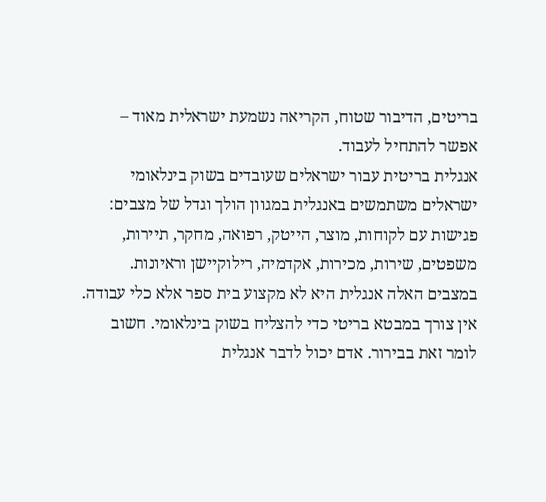בריטים, הדיבור שטוח, הקריאה נשמעת ישראלית מאוד – אפשר להתחיל לעבוד.
אנגלית בריטית עבור ישראלים שעובדים בשוק בינלאומי
ישראלים משתמשים באנגלית במגוון הולך וגדל של מצבים: פגישות עם לקוחות, מוצר, הייטק, רפואה, מחקר, תיירות, משפטים, שירות, מכירות, אקדמיה, רילוקיישן וראיונות. במצבים האלה אנגלית היא לא מקצוע בית ספר אלא כלי עבודה.
אין צורך במבטא בריטי כדי להצליח בשוק בינלאומי. חשוב לומר זאת בבירור. אדם יכול לדבר אנגלית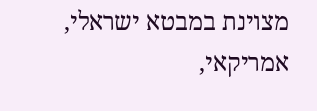מצוינת במבטא ישראלי, אמריקאי,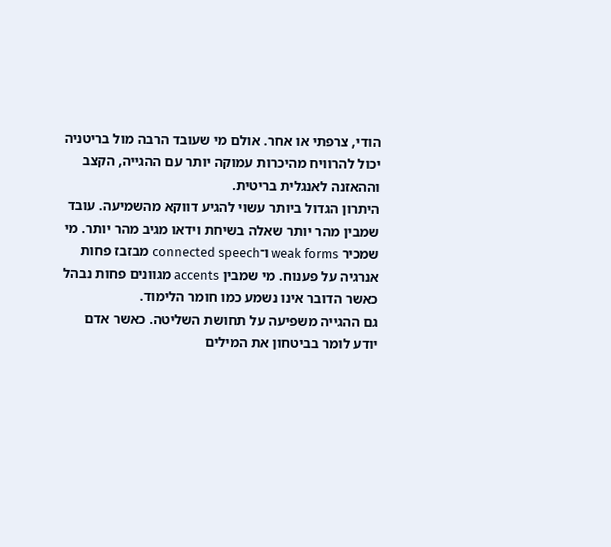הודי, צרפתי או אחר. אולם מי שעובד הרבה מול בריטניה יכול להרוויח מהיכרות עמוקה יותר עם ההגייה, הקצב וההאזנה לאנגלית בריטית.
היתרון הגדול ביותר עשוי להגיע דווקא מהשמיעה. עובד שמבין מהר יותר שאלה בשיחת וידאו מגיב מהר יותר. מי שמכיר weak forms ו־connected speech מבזבז פחות אנרגיה על פענוח. מי שמבין accents מגוונים פחות נבהל כאשר הדובר אינו נשמע כמו חומר הלימוד.
גם ההגייה משפיעה על תחושת השליטה. כאשר אדם יודע לומר בביטחון את המילים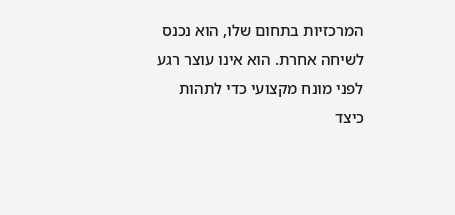המרכזיות בתחום שלו, הוא נכנס לשיחה אחרת. הוא אינו עוצר רגע לפני מונח מקצועי כדי לתהות כיצד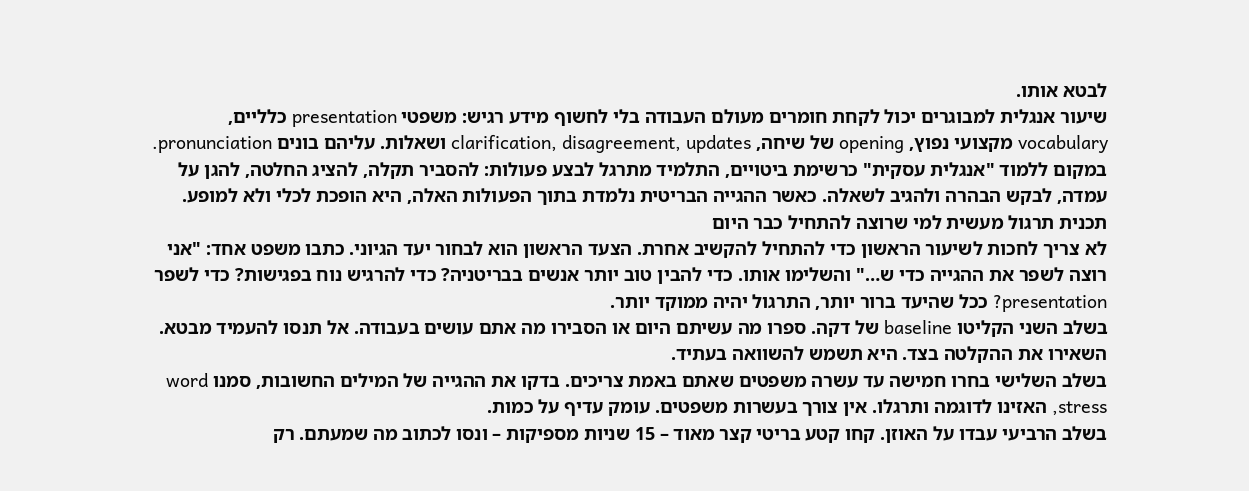לבטא אותו.
שיעור אנגלית למבוגרים יכול לקחת חומרים מעולם העבודה בלי לחשוף מידע רגיש: משפטי presentation כלליים, vocabulary מקצועי נפוץ, opening של שיחה, clarification, disagreement, updates ושאלות. עליהם בונים pronunciation.
במקום ללמוד "אנגלית עסקית" כרשימת ביטויים, התלמיד מתרגל לבצע פעולות: להסביר תקלה, להציג החלטה, להגן על עמדה, לבקש הבהרה ולהגיב לשאלה. כאשר ההגייה הבריטית נלמדת בתוך הפעולות האלה, היא הופכת לכלי ולא למופע.
תכנית תרגול מעשית למי שרוצה להתחיל כבר היום
לא צריך לחכות לשיעור הראשון כדי להתחיל להקשיב אחרת. הצעד הראשון הוא לבחור יעד הגיוני. כתבו משפט אחד: "אני רוצה לשפר את ההגייה כדי ש…" והשלימו אותו. כדי להבין טוב יותר אנשים בבריטניה? כדי להרגיש נוח בפגישות? כדי לשפר presentation? ככל שהיעד ברור יותר, התרגול יהיה ממוקד יותר.
בשלב השני הקליטו baseline של דקה. ספרו מה עשיתם היום או הסבירו מה אתם עושים בעבודה. אל תנסו להעמיד מבטא. השאירו את ההקלטה בצד. היא תשמש להשוואה בעתיד.
בשלב השלישי בחרו חמישה עד עשרה משפטים שאתם באמת צריכים. בדקו את ההגייה של המילים החשובות, סמנו word stress, האזינו לדוגמה ותרגלו. אין צורך בעשרות משפטים. עומק עדיף על כמות.
בשלב הרביעי עבדו על האוזן. קחו קטע בריטי קצר מאוד – 15 שניות מספיקות – ונסו לכתוב מה שמעתם. רק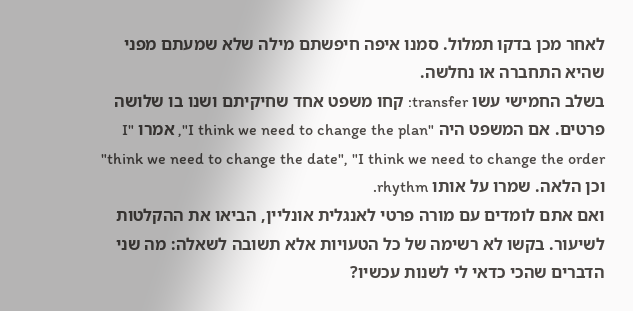לאחר מכן בדקו תמלול. סמנו איפה חיפשתם מילה שלא שמעתם מפני שהיא התחברה או נחלשה.
בשלב החמישי עשו transfer: קחו משפט אחד שחיקיתם ושנו בו שלושה פרטים. אם המשפט היה "I think we need to change the plan", אמרו "I think we need to change the date", "I think we need to change the order" וכן הלאה. שמרו על אותו rhythm.
ואם אתם לומדים עם מורה פרטי לאנגלית אונליין, הביאו את ההקלטות לשיעור. בקשו לא רשימה של כל הטעויות אלא תשובה לשאלה: מה שני הדברים שהכי כדאי לי לשנות עכשיו?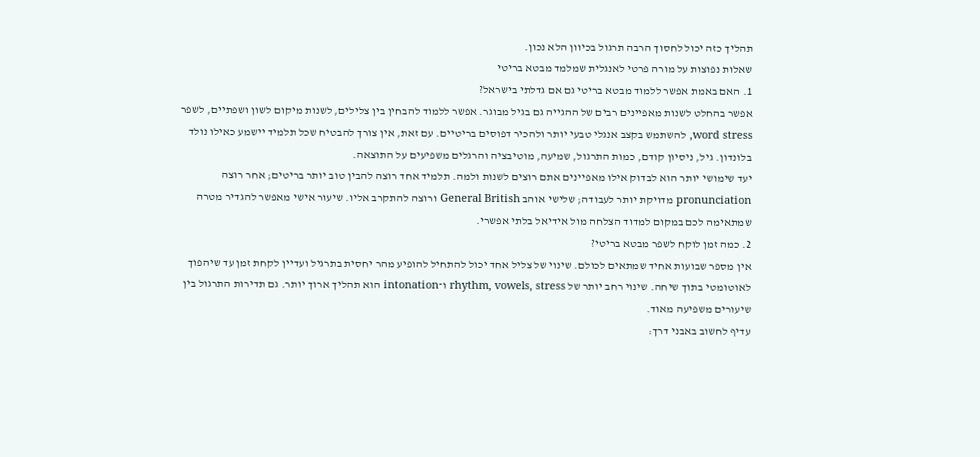תהליך כזה יכול לחסוך הרבה תרגול בכיוון הלא נכון.
שאלות נפוצות על מורה פרטי לאנגלית שמלמד מבטא בריטי
1. האם באמת אפשר ללמוד מבטא בריטי גם אם גדלתי בישראל?
אפשר בהחלט לשנות מאפיינים רבים של ההגייה גם בגיל מבוגר. אפשר ללמוד להבחין בין צלילים, לשנות מיקום לשון ושפתיים, לשפר word stress, להשתמש בקצב אנגלי טבעי יותר ולהכיר דפוסים בריטיים. עם זאת, אין צורך להבטיח שכל תלמיד יישמע כאילו נולד בלונדון. גיל, ניסיון קודם, כמות התרגול, שמיעה, מוטיבציה והרגלים משפיעים על התוצאה.
יעד שימושי יותר הוא לבדוק אילו מאפיינים אתם רוצים לשנות ולמה. תלמיד אחד רוצה להבין טוב יותר בריטים; אחר רוצה pronunciation מדויקת יותר לעבודה; שלישי אוהב General British ורוצה להתקרב אליו. שיעור אישי מאפשר להגדיר מטרה שמתאימה לכם במקום למדוד הצלחה מול אידיאל בלתי אפשרי.
2. כמה זמן לוקח לשפר מבטא בריטי?
אין מספר שבועות אחיד שמתאים לכולם. שינוי של צליל אחד יכול להתחיל להופיע מהר יחסית בתרגיל ועדיין לקחת זמן עד שיהפוך לאוטומטי בתוך שיחה. שינוי רחב יותר של rhythm, vowels, stress ו־intonation הוא תהליך ארוך יותר. גם תדירות התרגול בין שיעורים משפיעה מאוד.
עדיף לחשוב באבני דרך: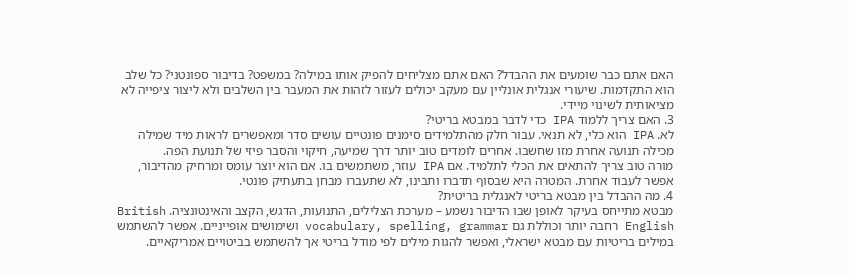האם אתם כבר שומעים את ההבדל? האם אתם מצליחים להפיק אותו במילה? במשפט? בדיבור ספונטני? כל שלב הוא התקדמות. שיעורי אנגלית אונליין עם מעקב יכולים לעזור לזהות את המעבר בין השלבים ולא ליצור ציפייה לא מציאותית לשינוי מיידי.
3. האם צריך ללמוד IPA כדי לדבר במבטא בריטי?
לא. IPA הוא כלי, לא תנאי. עבור חלק מהתלמידים סימנים פונטיים עושים סדר ומאפשרים לראות מיד שמילה מכילה תנועה אחרת מזו שחשבו. אחרים לומדים טוב יותר דרך שמיעה, חיקוי והסבר פיזי של תנועת הפה.
מורה טוב צריך להתאים את הכלי לתלמיד. אם IPA עוזר, משתמשים בו. אם הוא יוצר עומס ומרחיק מהדיבור, אפשר לעבוד אחרת. המטרה היא שבסוף תדברו ותבינו, לא שתעברו מבחן בתעתיק פונטי.
4. מה ההבדל בין מבטא בריטי לאנגלית בריטית?
מבטא מתייחס בעיקר לאופן שבו הדיבור נשמע – מערכת הצלילים, התנועות, הדגש, הקצב והאינטונציה. British English רחבה יותר וכוללת גם vocabulary, spelling, grammar ושימושים אופייניים. אפשר להשתמש במילים בריטיות עם מבטא ישראלי, ואפשר להגות מילים לפי מודל בריטי אך להשתמש בביטויים אמריקאיים.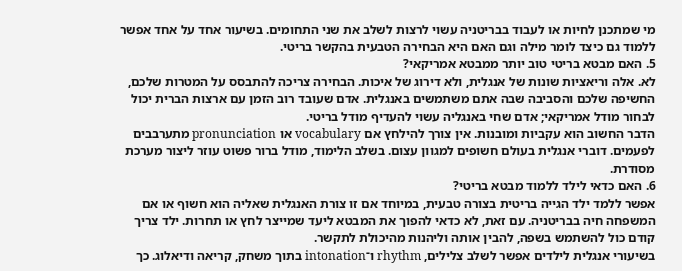מי שמתכנן לחיות או לעבוד בבריטניה עשוי לרצות לשלב את שני התחומים. בשיעור אחד על אחד אפשר ללמוד גם כיצד לומר מילה וגם האם היא הבחירה הטבעית בהקשר בריטי.
5. האם מבטא בריטי טוב יותר ממבטא אמריקאי?
לא. אלה וריאציות שונות של אנגלית, ולא דירוג של איכות. הבחירה צריכה להתבסס על המטרות שלכם, החשיפה שלכם והסביבה שבה אתם משתמשים באנגלית. אדם שעובד רוב הזמן עם ארצות הברית יכול לבחור מודל אמריקאי; אדם שחי באנגליה עשוי להעדיף מודל בריטי.
הדבר החשוב הוא עקביות ומובנות. אין צורך להילחץ אם vocabulary או pronunciation מתערבבים לפעמים. דוברי אנגלית בעולם חשופים למגוון עצום. בשלב הלימוד, מודל ברור פשוט עוזר ליצור מערכת מסודרת.
6. האם כדאי לילד ללמוד מבטא בריטי?
אפשר ללמד ילד הגייה בריטית בצורה טבעית, במיוחד אם זו צורת האנגלית שאליה הוא חשוף או אם המשפחה חיה בבריטניה. עם זאת, לא כדאי להפוך את המבטא ליעד שמייצר לחץ או תחרות. ילד צריך קודם כול להשתמש בשפה, להבין אותה וליהנות מהיכולת לתקשר.
בשיעורי אנגלית לילדים אפשר לשלב צלילים, rhythm ו־intonation בתוך משחק, קריאה ודיאלוג. כך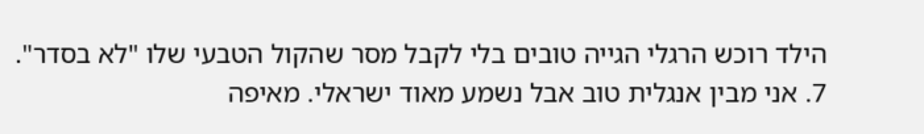הילד רוכש הרגלי הגייה טובים בלי לקבל מסר שהקול הטבעי שלו "לא בסדר".
7. אני מבין אנגלית טוב אבל נשמע מאוד ישראלי. מאיפה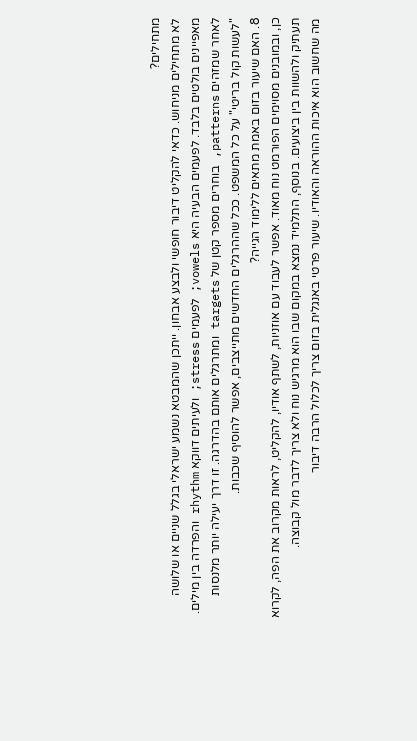מתחילים?
לא מתחילים מניחוש. כדאי להקליט דיבור חופשי ולבצע אבחון. ייתכן שהמבטא נשמע ישראלי בגלל שניים או שלושה מאפיינים בולטים בלבד. לפעמים הבעיה היא vowels; לפעמים stress; ולעיתים דווקא rhythm והפרדה בין מילים.
לאחר שמזהים patterns, בוחרים מספר קטן של targets ומתרגלים אותם בהדרגה. זו דרך יעילה יותר מלנסות "לעשות קול בריטי" על כל המשפט. ככל שההרגלים החדשים מתייצבים, אפשר להוסיף שכבות.
8. האם שיעור בזום באמת מתאים ללימוד הגייה?
כן, ובמובנים מסוימים הפורמט נוח מאוד. אפשר לעבוד עם אוזניות, לשתף אודיו, להקליט, לראות מקרוב את הפה, לקרוא תעתיק ולהשוות בין ביצועים. בנוסף, התלמיד נמצא במקום שבו הוא מרגיש נוח ולא צריך לדבר מול קבוצה.
מה שחשוב הוא איכות ההוראה והאודיו. שיעור פרטי באנגלית בזום צריך לכלול הרבה דיבור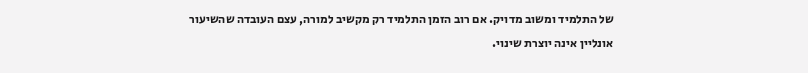של התלמיד ומשוב מדויק. אם רוב הזמן התלמיד רק מקשיב למורה, עצם העובדה שהשיעור אונליין אינה יוצרת שינוי.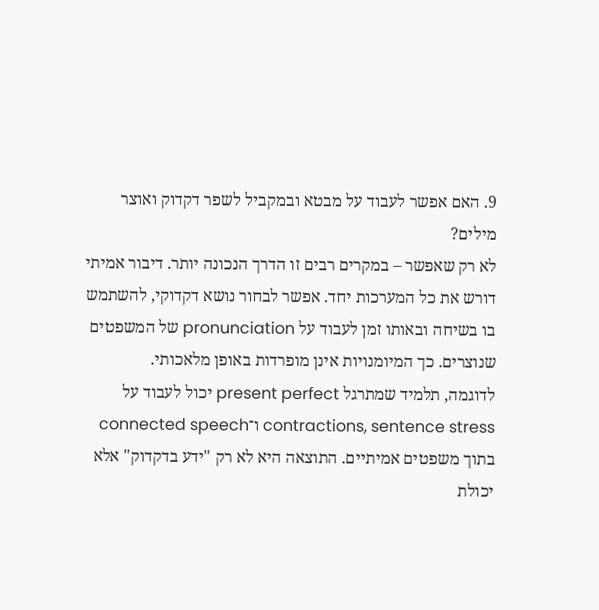9. האם אפשר לעבוד על מבטא ובמקביל לשפר דקדוק ואוצר מילים?
לא רק שאפשר – במקרים רבים זו הדרך הנכונה יותר. דיבור אמיתי דורש את כל המערכות יחד. אפשר לבחור נושא דקדוקי, להשתמש בו בשיחה ובאותו זמן לעבוד על pronunciation של המשפטים שנוצרים. כך המיומנויות אינן מופרדות באופן מלאכותי.
לדוגמה, תלמיד שמתרגל present perfect יכול לעבוד על contractions, sentence stress ו־connected speech בתוך משפטים אמיתיים. התוצאה היא לא רק "ידע בדקדוק" אלא יכולת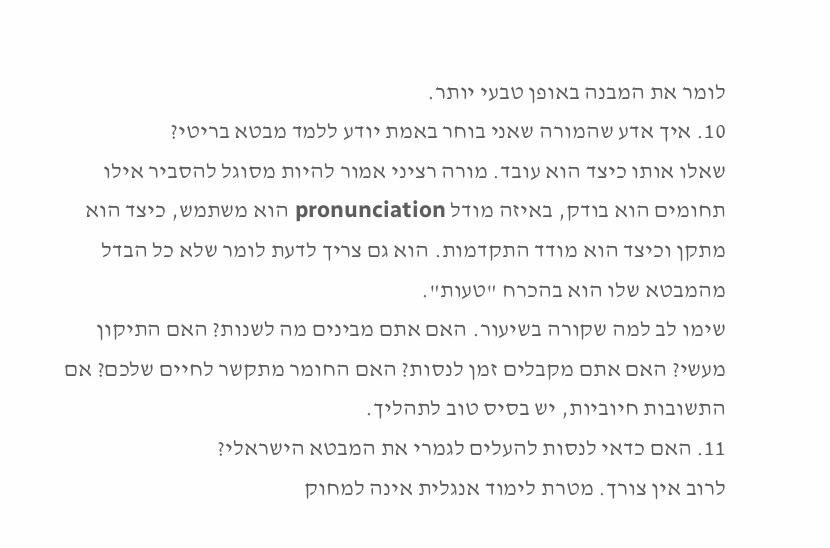לומר את המבנה באופן טבעי יותר.
10. איך אדע שהמורה שאני בוחר באמת יודע ללמד מבטא בריטי?
שאלו אותו כיצד הוא עובד. מורה רציני אמור להיות מסוגל להסביר אילו תחומים הוא בודק, באיזה מודל pronunciation הוא משתמש, כיצד הוא מתקן וכיצד הוא מודד התקדמות. הוא גם צריך לדעת לומר שלא כל הבדל מהמבטא שלו הוא בהכרח "טעות".
שימו לב למה שקורה בשיעור. האם אתם מבינים מה לשנות? האם התיקון מעשי? האם אתם מקבלים זמן לנסות? האם החומר מתקשר לחיים שלכם? אם התשובות חיוביות, יש בסיס טוב לתהליך.
11. האם כדאי לנסות להעלים לגמרי את המבטא הישראלי?
לרוב אין צורך. מטרת לימוד אנגלית אינה למחוק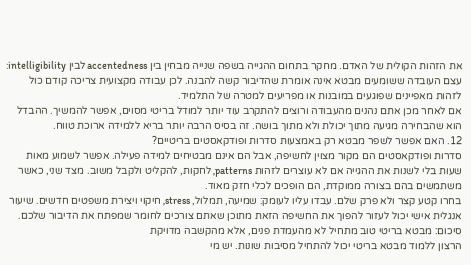את הזהות הקולית של האדם. מחקר בתחום ההגייה בשפה שנייה מבחין בין accentedness לבין intelligibility: עצם העובדה ששומעים מבטא אינה אומרת שהדיבור קשה להבנה. לכן עבודה מקצועית צריכה קודם כול לזהות מאפיינים שפוגעים במובנות או מפריעים למטרה של התלמיד.
אם לאחר מכן אתם נהנים מהעבודה ורוצים להתקרב עוד יותר למודל בריטי מסוים, אפשר להמשיך. ההבדל הוא שהבחירה מגיעה מתוך יכולת ולא מתוך בושה. זה בסיס הרבה יותר בריא ללמידה ארוכת טווח.
12. האם אפשר לשפר מבטא רק באמצעות סדרות ופודקאסטים בריטיים?
סדרות ופודקאסטים הם מקור מצוין לחשיפה, אבל הם אינם מבטיחים למידה פעילה. אפשר לשמוע מאות שעות בלי לשנות את ההגייה אם לא עוצרים לזהות patterns, לחקות, להקליט ולקבל משוב. מצד שני, כאשר משתמשים בהם בצורה ממוקדת, הם הופכים לכלי חזק מאוד.
בחרו קטע קצר ולא פרק שלם. עבדו עליו לעומק: שמיעה, תמלול, stress, חיקוי ויצירת משפטים חדשים. שיעור אנגלית אישי יכול לעזור להפוך את החשיפה הזאת מתוכן שאתם צורכים לחומר שמפתח את הדיבור שלכם.
סיכום: מבטא בריטי טוב מתחיל לא מהעמדת פנים, אלא מהקשבה מדויקת
הרצון ללמוד מבטא בריטי יכול להתחיל מסיבות שונות. יש מי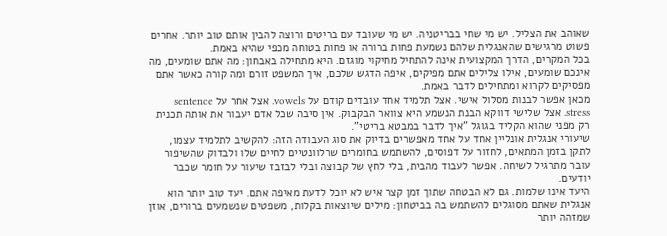שאוהב את הצליל. יש מי שחי בבריטניה. יש מי שעובד עם בריטים ורוצה להבין אותם טוב יותר. אחרים פשוט מרגישים שהאנגלית שלהם נשמעת פחות ברורה או פחות בטוחה מכפי שהיא באמת.
בכל המקרים, הדרך המקצועית אינה להתחיל מחיקוי מוגזם. היא מתחילה באבחון: מה אתם שומעים, מה אינכם שומעים, אילו צלילים אתם מפיקים, איפה הדגש שלכם, איך המשפט זורם ומה קורה כאשר אתם מפסיקים לקרוא ומתחילים לדבר באמת.
מכאן אפשר לבנות מסלול אישי. אצל תלמיד אחד עובדים קודם על vowels. אצל אחר על sentence stress. אצל שלישי דווקא הבנת הנשמע היא צוואר הבקבוק. אין סיבה שכל אדם יעבור את אותה תכנית רק מפני שהוא הקליד בגוגל "איך לדבר במבטא בריטי".
שיעורי אנגלית אונליין אחד על אחד מאפשרים בדיוק את סוג העבודה הזה: להקשיב לתלמיד עצמו, לתקן בזמן המתאים, לחזור על דפוסים, להשתמש בחומרים שרלוונטיים לחיים שלו ולבדוק שהשיפור עובר מתרגיל לשיחה. אפשר לעבוד מהבית, בלי לחץ של קבוצה ובלי לבזבז שיעור על חומר שכבר יודעים.
היעד אינו שלמות. גם לא הבטחה שתוך זמן קצר איש לא יוכל לדעת מאיפה אתם. יעד טוב יותר הוא אנגלית שאתם מסוגלים להשתמש בה בביטחון: מילים שיוצאות בקלות, משפטים שנשמעים ברורים, אוזן שמזהה יותר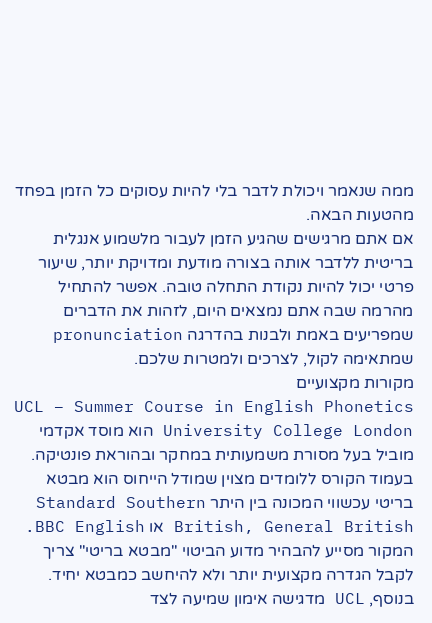ממה שנאמר ויכולת לדבר בלי להיות עסוקים כל הזמן בפחד מהטעות הבאה.
אם אתם מרגישים שהגיע הזמן לעבור מלשמוע אנגלית בריטית ללדבר אותה בצורה מודעת ומדויקת יותר, שיעור פרטי יכול להיות נקודת התחלה טובה. אפשר להתחיל מהרמה שבה אתם נמצאים היום, לזהות את הדברים שמפריעים באמת ולבנות בהדרגה pronunciation שמתאימה לקול, לצרכים ולמטרות שלכם.
מקורות מקצועיים
UCL – Summer Course in English Phonetics
University College London הוא מוסד אקדמי מוביל בעל מסורת משמעותית במחקר ובהוראת פונטיקה. בעמוד הקורס ללומדים מצוין שמודל הייחוס הוא מבטא בריטי עכשווי המכונה בין היתר Standard Southern British, General British או BBC English. המקור מסייע להבהיר מדוע הביטוי "מבטא בריטי" צריך לקבל הגדרה מקצועית יותר ולא להיחשב כמבטא יחיד. בנוסף, UCL מדגישה אימון שמיעה לצד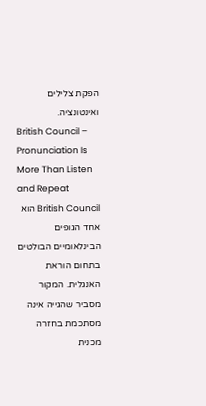הפקת צלילים ואינטונציה.
British Council – Pronunciation Is More Than Listen and Repeat
British Council הוא אחד הגופים הבינלאומיים הבולטים בתחום הוראת האנגלית. המקור מסביר שהגייה אינה מסתכמת בחזרה מכנית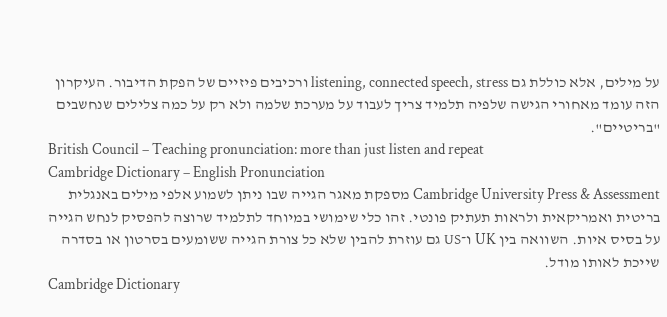על מילים, אלא כוללת גם listening, connected speech, stress ורכיבים פיזיים של הפקת הדיבור. העיקרון הזה עומד מאחורי הגישה שלפיה תלמיד צריך לעבוד על מערכת שלמה ולא רק על כמה צלילים שנחשבים "בריטיים".
British Council – Teaching pronunciation: more than just listen and repeat
Cambridge Dictionary – English Pronunciation
Cambridge University Press & Assessment מספקת מאגר הגייה שבו ניתן לשמוע אלפי מילים באנגלית בריטית ואמריקאית ולראות תעתיק פונטי. זהו כלי שימושי במיוחד לתלמיד שרוצה להפסיק לנחש הגייה על בסיס איות. השוואה בין UK ו־US גם עוזרת להבין שלא כל צורת הגייה ששומעים בסרטון או בסדרה שייכת לאותו מודל.
Cambridge Dictionary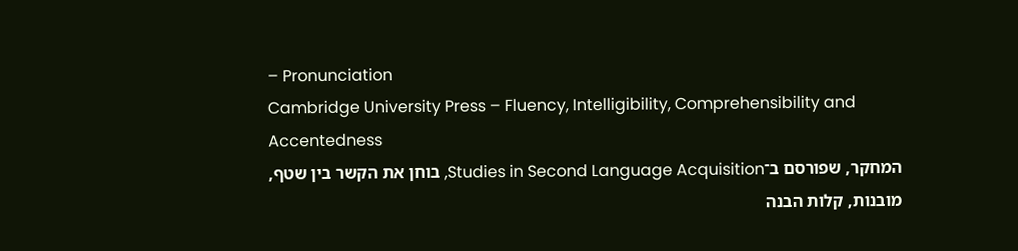– Pronunciation
Cambridge University Press – Fluency, Intelligibility, Comprehensibility and Accentedness
המחקר, שפורסם ב־Studies in Second Language Acquisition, בוחן את הקשר בין שטף, מובנות, קלות הבנה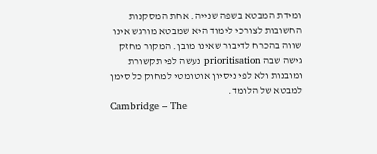ומידת המבטא בשפה שנייה. אחת המסקנות החשובות לצורכי לימוד היא שמבטא מורגש אינו שווה בהכרח לדיבור שאינו מובן. המקור מחזק גישה שבה prioritisation נעשה לפי תקשורת ומובנות ולא לפי ניסיון אוטומטי למחוק כל סימן למבטא של הלומד.
Cambridge – The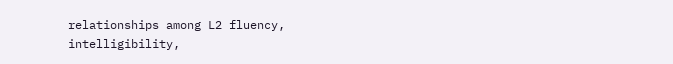relationships among L2 fluency, intelligibility,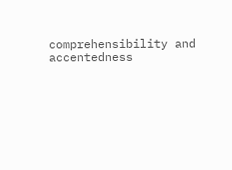comprehensibility and accentedness